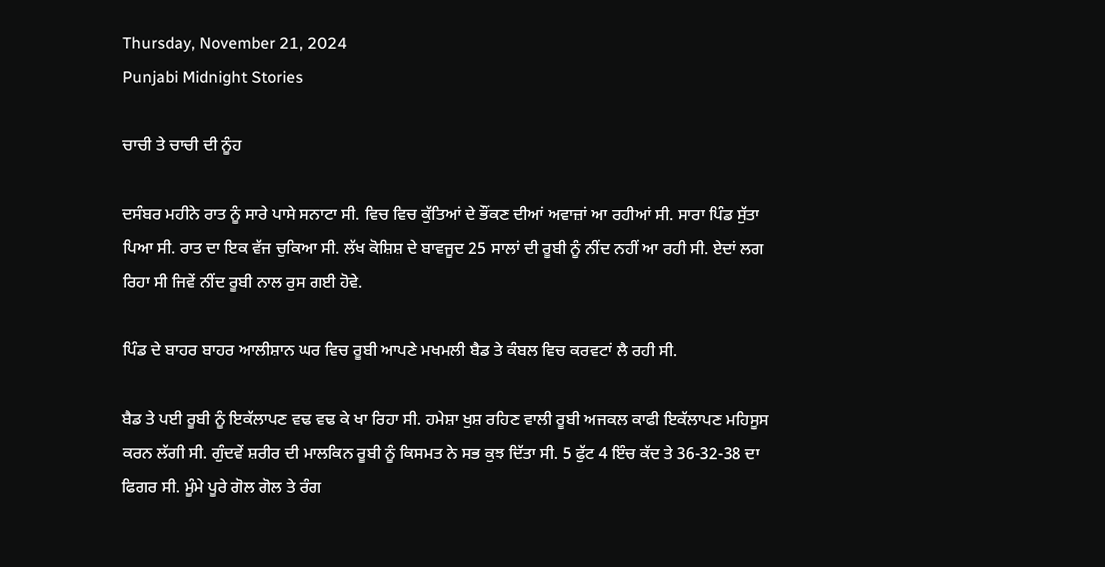Thursday, November 21, 2024
Punjabi Midnight Stories

ਚਾਚੀ ਤੇ ਚਾਚੀ ਦੀ ਨੂੰਹ

ਦਸੰਬਰ ਮਹੀਨੇ ਰਾਤ ਨੂੰ ਸਾਰੇ ਪਾਸੇ ਸਨਾਟਾ ਸੀ. ਵਿਚ ਵਿਚ ਕੁੱਤਿਆਂ ਦੇ ਭੌਂਕਣ ਦੀਆਂ ਅਵਾਜ਼ਾਂ ਆ ਰਹੀਆਂ ਸੀ. ਸਾਰਾ ਪਿੰਡ ਸੁੱਤਾ ਪਿਆ ਸੀ. ਰਾਤ ਦਾ ਇਕ ਵੱਜ ਚੁਕਿਆ ਸੀ. ਲੱਖ ਕੋਸ਼ਿਸ਼ ਦੇ ਬਾਵਜੂਦ 25 ਸਾਲਾਂ ਦੀ ਰੂਬੀ ਨੂੰ ਨੀਂਦ ਨਹੀਂ ਆ ਰਹੀ ਸੀ. ਏਦਾਂ ਲਗ ਰਿਹਾ ਸੀ ਜਿਵੇਂ ਨੀਂਦ ਰੂਬੀ ਨਾਲ ਰੁਸ ਗਈ ਹੋਵੇ.

ਪਿੰਡ ਦੇ ਬਾਹਰ ਬਾਹਰ ਆਲੀਸ਼ਾਨ ਘਰ ਵਿਚ ਰੂਬੀ ਆਪਣੇ ਮਖਮਲੀ ਬੈਡ ਤੇ ਕੰਬਲ ਵਿਚ ਕਰਵਟਾਂ ਲੈ ਰਹੀ ਸੀ.

ਬੈਡ ਤੇ ਪਈ ਰੂਬੀ ਨੂੰ ਇਕੱਲਾਪਣ ਵਢ ਵਢ ਕੇ ਖਾ ਰਿਹਾ ਸੀ. ਹਮੇਸ਼ਾ ਖੁਸ਼ ਰਹਿਣ ਵਾਲੀ ਰੂਬੀ ਅਜਕਲ ਕਾਫੀ ਇਕੱਲਾਪਣ ਮਹਿਸੂਸ ਕਰਨ ਲੱਗੀ ਸੀ. ਗੁੰਦਵੇਂ ਸ਼ਰੀਰ ਦੀ ਮਾਲਕਿਨ ਰੂਬੀ ਨੂੰ ਕਿਸਮਤ ਨੇ ਸਭ ਕੁਝ ਦਿੱਤਾ ਸੀ. 5 ਫੁੱਟ 4 ਇੰਚ ਕੱਦ ਤੇ 36-32-38 ਦਾ ਫਿਗਰ ਸੀ. ਮੂੰਮੇ ਪੂਰੇ ਗੋਲ ਗੋਲ ਤੇ ਰੰਗ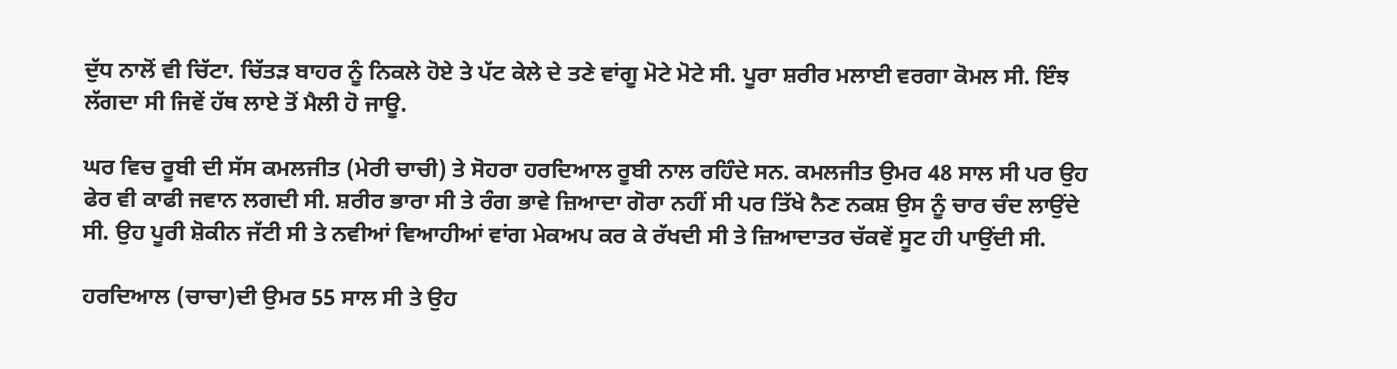ਦੁੱਧ ਨਾਲੋਂ ਵੀ ਚਿੱਟਾ. ਚਿੱਤੜ ਬਾਹਰ ਨੂੰ ਨਿਕਲੇ ਹੋਏ ਤੇ ਪੱਟ ਕੇਲੇ ਦੇ ਤਣੇ ਵਾਂਗੂ ਮੋਟੇ ਮੋਟੇ ਸੀ. ਪੂਰਾ ਸ਼ਰੀਰ ਮਲਾਈ ਵਰਗਾ ਕੋਮਲ ਸੀ. ਇੰਝ ਲੱਗਦਾ ਸੀ ਜਿਵੇਂ ਹੱਥ ਲਾਏ ਤੋਂ ਮੈਲੀ ਹੋ ਜਾਊ.

ਘਰ ਵਿਚ ਰੂਬੀ ਦੀ ਸੱਸ ਕਮਲਜੀਤ (ਮੇਰੀ ਚਾਚੀ) ਤੇ ਸੋਹਰਾ ਹਰਦਿਆਲ ਰੂਬੀ ਨਾਲ ਰਹਿੰਦੇ ਸਨ. ਕਮਲਜੀਤ ਉਮਰ 48 ਸਾਲ ਸੀ ਪਰ ਉਹ ਫੇਰ ਵੀ ਕਾਫੀ ਜਵਾਨ ਲਗਦੀ ਸੀ. ਸ਼ਰੀਰ ਭਾਰਾ ਸੀ ਤੇ ਰੰਗ ਭਾਵੇ ਜ਼ਿਆਦਾ ਗੋਰਾ ਨਹੀਂ ਸੀ ਪਰ ਤਿੱਖੇ ਨੈਣ ਨਕਸ਼ ਉਸ ਨੂੰ ਚਾਰ ਚੰਦ ਲਾਉਂਦੇ ਸੀ. ਉਹ ਪੂਰੀ ਸ਼ੋਕੀਨ ਜੱਟੀ ਸੀ ਤੇ ਨਵੀਆਂ ਵਿਆਹੀਆਂ ਵਾਂਗ ਮੇਕਅਪ ਕਰ ਕੇ ਰੱਖਦੀ ਸੀ ਤੇ ਜ਼ਿਆਦਾਤਰ ਚੱਕਵੇਂ ਸੂਟ ਹੀ ਪਾਉਂਦੀ ਸੀ.

ਹਰਦਿਆਲ (ਚਾਚਾ)ਦੀ ਉਮਰ 55 ਸਾਲ ਸੀ ਤੇ ਉਹ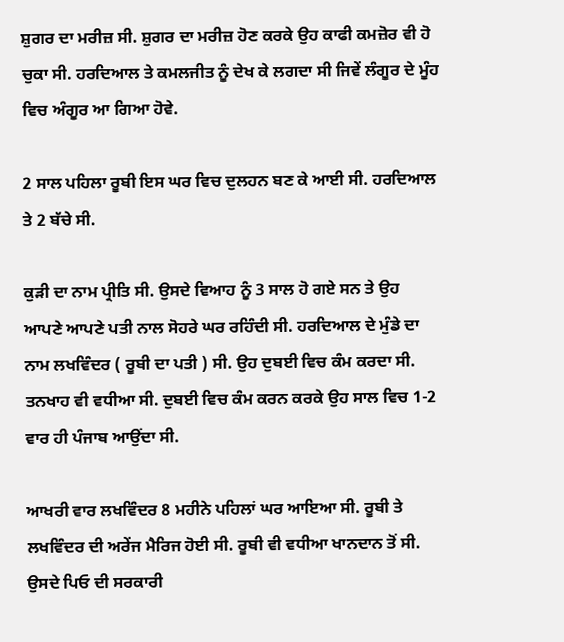ਸ਼ੁਗਰ ਦਾ ਮਰੀਜ਼ ਸੀ. ਸ਼ੁਗਰ ਦਾ ਮਰੀਜ਼ ਹੋਣ ਕਰਕੇ ਉਹ ਕਾਫੀ ਕਮਜ਼ੋਰ ਵੀ ਹੋ ਚੁਕਾ ਸੀ. ਹਰਦਿਆਲ ਤੇ ਕਮਲਜੀਤ ਨੂੰ ਦੇਖ ਕੇ ਲਗਦਾ ਸੀ ਜਿਵੇਂ ਲੰਗੂਰ ਦੇ ਮੂੰਹ ਵਿਚ ਅੰਗੂਰ ਆ ਗਿਆ ਹੋਵੇ.

2 ਸਾਲ ਪਹਿਲਾ ਰੂਬੀ ਇਸ ਘਰ ਵਿਚ ਦੁਲਹਨ ਬਣ ਕੇ ਆਈ ਸੀ. ਹਰਦਿਆਲ ਤੇ 2 ਬੱਚੇ ਸੀ.

ਕੁੜੀ ਦਾ ਨਾਮ ਪ੍ਰੀਤਿ ਸੀ. ਉਸਦੇ ਵਿਆਹ ਨੂੰ 3 ਸਾਲ ਹੋ ਗਏ ਸਨ ਤੇ ਉਹ ਆਪਣੇ ਆਪਣੇ ਪਤੀ ਨਾਲ ਸੋਹਰੇ ਘਰ ਰਹਿੰਦੀ ਸੀ. ਹਰਦਿਆਲ ਦੇ ਮੁੰਡੇ ਦਾ ਨਾਮ ਲਖਵਿੰਦਰ ( ਰੂਬੀ ਦਾ ਪਤੀ ) ਸੀ. ਉਹ ਦੁਬਈ ਵਿਚ ਕੰਮ ਕਰਦਾ ਸੀ. ਤਨਖਾਹ ਵੀ ਵਧੀਆ ਸੀ. ਦੁਬਈ ਵਿਚ ਕੰਮ ਕਰਨ ਕਰਕੇ ਉਹ ਸਾਲ ਵਿਚ 1-2 ਵਾਰ ਹੀ ਪੰਜਾਬ ਆਉਂਦਾ ਸੀ.

ਆਖਰੀ ਵਾਰ ਲਖਵਿੰਦਰ 8 ਮਹੀਨੇ ਪਹਿਲਾਂ ਘਰ ਆਇਆ ਸੀ. ਰੂਬੀ ਤੇ ਲਖਵਿੰਦਰ ਦੀ ਅਰੇਂਜ ਮੈਰਿਜ ਹੋਈ ਸੀ. ਰੂਬੀ ਵੀ ਵਧੀਆ ਖਾਨਦਾਨ ਤੋਂ ਸੀ. ਉਸਦੇ ਪਿਓ ਦੀ ਸਰਕਾਰੀ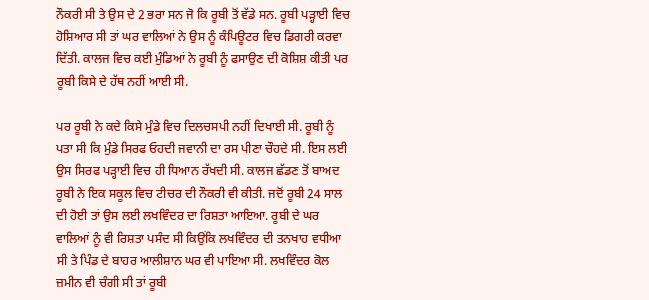ਨੌਕਰੀ ਸੀ ਤੇ ਉਸ ਦੇ 2 ਭਰਾ ਸਨ ਜੋ ਕਿ ਰੂਬੀ ਤੋਂ ਵੱਡੇ ਸਨ. ਰੂਬੀ ਪੜ੍ਹਾਈ ਵਿਚ ਹੋਸ਼ਿਆਰ ਸੀ ਤਾਂ ਘਰ ਵਾਲਿਆਂ ਨੇ ਉਸ ਨੂੰ ਕੰਪਿਊਟਰ ਵਿਚ ਡਿਗਰੀ ਕਰਵਾ ਦਿੱਤੀ. ਕਾਲਜ ਵਿਚ ਕਈ ਮੁੰਡਿਆਂ ਨੇ ਰੂਬੀ ਨੂੰ ਫਸਾਉਣ ਦੀ ਕੋਸ਼ਿਸ਼ ਕੀਤੀ ਪਰ ਰੂਬੀ ਕਿਸੇ ਦੇ ਹੱਥ ਨਹੀਂ ਆਈ ਸੀ.

ਪਰ ਰੂਬੀ ਨੇ ਕਦੇ ਕਿਸੇ ਮੁੰਡੇ ਵਿਚ ਦਿਲਚਸਪੀ ਨਹੀਂ ਦਿਖਾਈ ਸੀ. ਰੂਬੀ ਨੂੰ ਪਤਾ ਸੀ ਕਿ ਮੁੰਡੇ ਸਿਰਫ ਓਹਦੀ ਜਵਾਨੀ ਦਾ ਰਸ ਪੀਣਾ ਚੌਹਦੇ ਸੀ. ਇਸ ਲਈ ਉਸ ਸਿਰਫ ਪੜ੍ਹਾਈ ਵਿਚ ਹੀ ਧਿਆਨ ਰੱਖਦੀ ਸੀ. ਕਾਲਜ ਛੱਡਣ ਤੋਂ ਬਾਅਦ ਰੂਬੀ ਨੇ ਇਕ ਸਕੂਲ ਵਿਚ ਟੀਚਰ ਦੀ ਨੌਕਰੀ ਵੀ ਕੀਤੀ. ਜਦੋਂ ਰੂਬੀ 24 ਸਾਲ ਦੀ ਹੋਈ ਤਾਂ ਉਸ ਲਈ ਲਖਵਿੰਦਰ ਦਾ ਰਿਸ਼ਤਾ ਆਇਆ. ਰੂਬੀ ਦੇ ਘਰ ਵਾਲਿਆਂ ਨੂੰ ਵੀ ਰਿਸ਼ਤਾ ਪਸੰਦ ਸੀ ਕਿਉਂਕਿ ਲਖਵਿੰਦਰ ਦੀ ਤਨਖਾਹ ਵਧੀਆ ਸੀ ਤੇ ਪਿੰਡ ਦੇ ਬਾਹਰ ਆਲੀਸ਼ਾਨ ਘਰ ਵੀ ਪਾਇਆ ਸੀ. ਲਖਵਿੰਦਰ ਕੋਲ ਜ਼ਮੀਨ ਵੀ ਚੰਗੀ ਸੀ ਤਾਂ ਰੂਬੀ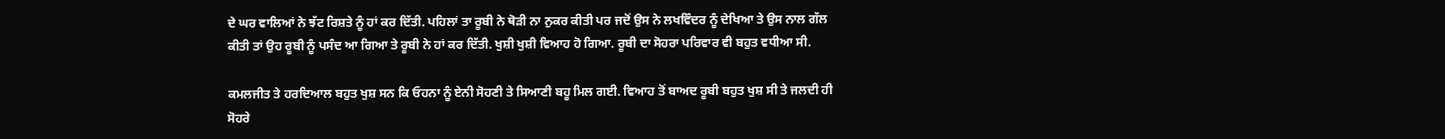ਦੇ ਘਰ ਵਾਲਿਆਂ ਨੇ ਝੱਟ ਰਿਸ਼ਤੇ ਨੂੰ ਹਾਂ ਕਰ ਦਿੱਤੀ. ਪਹਿਲਾਂ ਤਾ ਰੂਬੀ ਨੇ ਥੋੜੀ ਨਾ ਨੁਕਰ ਕੀਤੀ ਪਰ ਜਦੋਂ ਉਸ ਨੇ ਲਖਵਿੰਦਰ ਨੂੰ ਦੇਖਿਆ ਤੇ ਉਸ ਨਾਲ ਗੱਲ ਕੀਤੀ ਤਾਂ ਉਹ ਰੂਬੀ ਨੂੰ ਪਸੰਦ ਆ ਗਿਆ ਤੇ ਰੂਬੀ ਨੇ ਹਾਂ ਕਰ ਦਿੱਤੀ. ਖੁਸ਼ੀ ਖੁਸ਼ੀ ਵਿਆਹ ਹੋ ਗਿਆ. ਰੂਬੀ ਦਾ ਸੋਹਰਾ ਪਰਿਵਾਰ ਵੀ ਬਹੁਤ ਵਧੀਆ ਸੀ.

ਕਮਲਜੀਤ ਤੇ ਹਰਦਿਆਲ ਬਹੁਤ ਖੁਸ਼ ਸਨ ਕਿ ਓਹਨਾ ਨੂੰ ਏਨੀ ਸੋਹਣੀ ਤੇ ਸਿਆਣੀ ਬਹੂ ਮਿਲ ਗਈ. ਵਿਆਹ ਤੋਂ ਬਾਅਦ ਰੂਬੀ ਬਹੁਤ ਖੁਸ਼ ਸੀ ਤੇ ਜਲਦੀ ਹੀ ਸੋਹਰੇ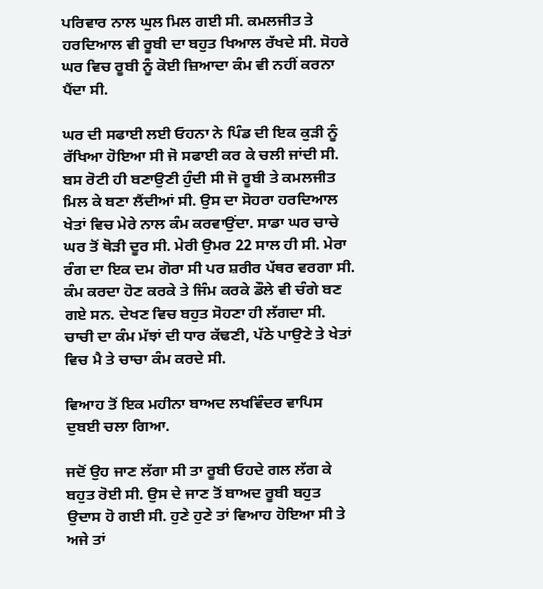ਪਰਿਵਾਰ ਨਾਲ ਘੁਲ ਮਿਲ ਗਈ ਸੀ. ਕਮਲਜੀਤ ਤੇ ਹਰਦਿਆਲ ਵੀ ਰੂਬੀ ਦਾ ਬਹੁਤ ਖਿਆਲ ਰੱਖਦੇ ਸੀ. ਸੋਹਰੇ ਘਰ ਵਿਚ ਰੂਬੀ ਨੂੰ ਕੋਈ ਜ਼ਿਆਦਾ ਕੰਮ ਵੀ ਨਹੀਂ ਕਰਨਾ ਪੈਂਦਾ ਸੀ.

ਘਰ ਦੀ ਸਫਾਈ ਲਈ ਓਹਨਾ ਨੇ ਪਿੰਡ ਦੀ ਇਕ ਕੁੜੀ ਨੂੰ ਰੱਖਿਆ ਹੋਇਆ ਸੀ ਜੋ ਸਫਾਈ ਕਰ ਕੇ ਚਲੀ ਜਾਂਦੀ ਸੀ. ਬਸ ਰੋਟੀ ਹੀ ਬਣਾਉਣੀ ਹੁੰਦੀ ਸੀ ਜੋ ਰੂਬੀ ਤੇ ਕਮਲਜੀਤ ਮਿਲ ਕੇ ਬਣਾ ਲੈਂਦੀਆਂ ਸੀ. ਉਸ ਦਾ ਸੋਹਰਾ ਹਰਦਿਆਲ ਖੇਤਾਂ ਵਿਚ ਮੇਰੇ ਨਾਲ ਕੰਮ ਕਰਵਾਉਂਦਾ. ਸਾਡਾ ਘਰ ਚਾਚੇ ਘਰ ਤੋਂ ਥੋੜੀ ਦੂਰ ਸੀ. ਮੇਰੀ ਉਮਰ 22 ਸਾਲ ਹੀ ਸੀ. ਮੇਰਾ ਰੰਗ ਦਾ ਇਕ ਦਮ ਗੋਰਾ ਸੀ ਪਰ ਸ਼ਰੀਰ ਪੱਥਰ ਵਰਗਾ ਸੀ. ਕੰਮ ਕਰਦਾ ਹੋਣ ਕਰਕੇ ਤੇ ਜਿੰਮ ਕਰਕੇ ਡੌਲੇ ਵੀ ਚੰਗੇ ਬਣ ਗਏ ਸਨ. ਦੇਖਣ ਵਿਚ ਬਹੁਤ ਸੋਹਣਾ ਹੀ ਲੱਗਦਾ ਸੀ. ਚਾਚੀ ਦਾ ਕੰਮ ਮੱਝਾਂ ਦੀ ਧਾਰ ਕੱਢਣੀ, ਪੱਠੇ ਪਾਉਣੇ ਤੇ ਖੇਤਾਂ ਵਿਚ ਮੈ ਤੇ ਚਾਚਾ ਕੰਮ ਕਰਦੇ ਸੀ.

ਵਿਆਹ ਤੋਂ ਇਕ ਮਹੀਨਾ ਬਾਅਦ ਲਖਵਿੰਦਰ ਵਾਪਿਸ ਦੁਬਈ ਚਲਾ ਗਿਆ.

ਜਦੋਂ ਉਹ ਜਾਣ ਲੱਗਾ ਸੀ ਤਾ ਰੂਬੀ ਓਹਦੇ ਗਲ ਲੱਗ ਕੇ ਬਹੁਤ ਰੋਈ ਸੀ. ਉਸ ਦੇ ਜਾਣ ਤੋਂ ਬਾਅਦ ਰੂਬੀ ਬਹੁਤ ਉਦਾਸ ਹੋ ਗਈ ਸੀ. ਹੁਣੇ ਹੁਣੇ ਤਾਂ ਵਿਆਹ ਹੋਇਆ ਸੀ ਤੇ ਅਜੇ ਤਾਂ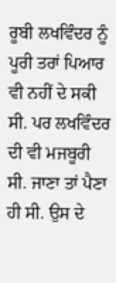ਰੂਬੀ ਲਖਵਿੰਦਰ ਨੂੰ ਪੂਰੀ ਤਰਾਂ ਪਿਆਰ ਵੀ ਨਹੀਂ ਦੇ ਸਕੀ ਸੀ. ਪਰ ਲਖਵਿੰਦਰ ਦੀ ਵੀ ਮਜਬੂਰੀ ਸੀ. ਜਾਣਾ ਤਾਂ ਪੈਣਾ ਹੀ ਸੀ. ਉਸ ਦੇ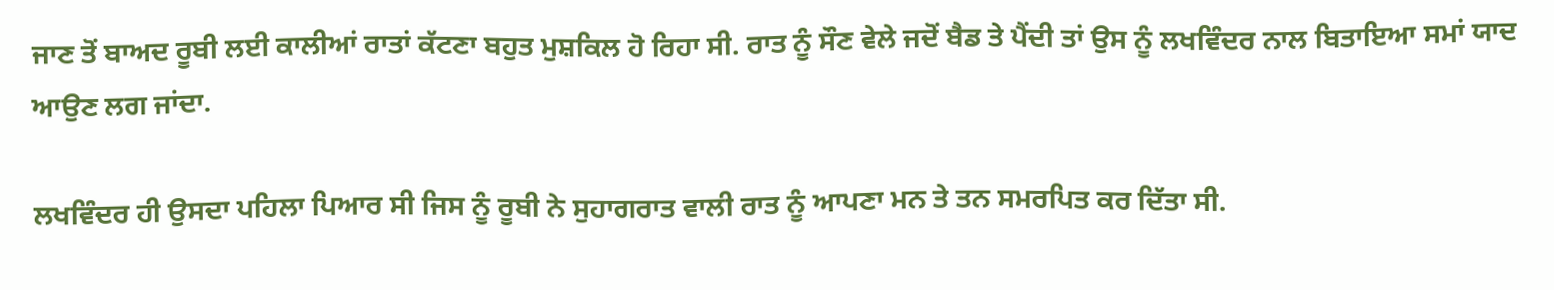ਜਾਣ ਤੋਂ ਬਾਅਦ ਰੂਬੀ ਲਈ ਕਾਲੀਆਂ ਰਾਤਾਂ ਕੱਟਣਾ ਬਹੁਤ ਮੁਸ਼ਕਿਲ ਹੋ ਰਿਹਾ ਸੀ. ਰਾਤ ਨੂੰ ਸੌਣ ਵੇਲੇ ਜਦੋਂ ਬੈਡ ਤੇ ਪੈਂਦੀ ਤਾਂ ਉਸ ਨੂੰ ਲਖਵਿੰਦਰ ਨਾਲ ਬਿਤਾਇਆ ਸਮਾਂ ਯਾਦ ਆਉਣ ਲਗ ਜਾਂਦਾ.

ਲਖਵਿੰਦਰ ਹੀ ਉਸਦਾ ਪਹਿਲਾ ਪਿਆਰ ਸੀ ਜਿਸ ਨੂੰ ਰੂਬੀ ਨੇ ਸੁਹਾਗਰਾਤ ਵਾਲੀ ਰਾਤ ਨੂੰ ਆਪਣਾ ਮਨ ਤੇ ਤਨ ਸਮਰਪਿਤ ਕਰ ਦਿੱਤਾ ਸੀ.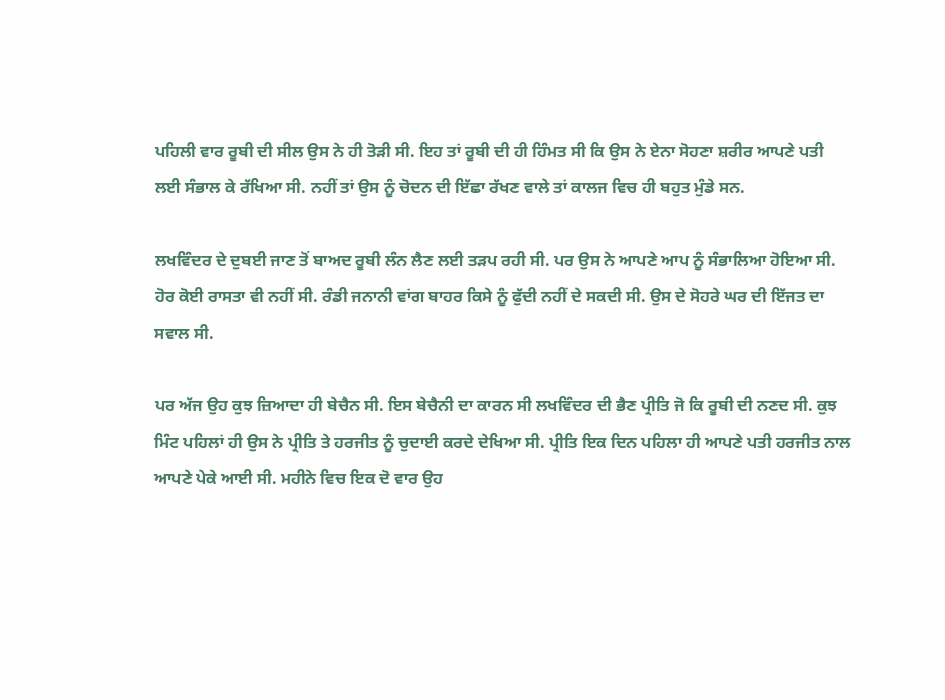ਪਹਿਲੀ ਵਾਰ ਰੂਬੀ ਦੀ ਸੀਲ ਉਸ ਨੇ ਹੀ ਤੋੜੀ ਸੀ. ਇਹ ਤਾਂ ਰੂਬੀ ਦੀ ਹੀ ਹਿੰਮਤ ਸੀ ਕਿ ਉਸ ਨੇ ਏਨਾ ਸੋਹਣਾ ਸ਼ਰੀਰ ਆਪਣੇ ਪਤੀ ਲਈ ਸੰਭਾਲ ਕੇ ਰੱਖਿਆ ਸੀ. ਨਹੀਂ ਤਾਂ ਉਸ ਨੂੰ ਚੋਦਨ ਦੀ ਇੱਛਾ ਰੱਖਣ ਵਾਲੇ ਤਾਂ ਕਾਲਜ ਵਿਚ ਹੀ ਬਹੁਤ ਮੁੰਡੇ ਸਨ.

ਲਖਵਿੰਦਰ ਦੇ ਦੁਬਈ ਜਾਣ ਤੋਂ ਬਾਅਦ ਰੂਬੀ ਲੰਨ ਲੈਣ ਲਈ ਤੜਪ ਰਹੀ ਸੀ. ਪਰ ਉਸ ਨੇ ਆਪਣੇ ਆਪ ਨੂੰ ਸੰਭਾਲਿਆ ਹੋਇਆ ਸੀ. ਹੋਰ ਕੋਈ ਰਾਸਤਾ ਵੀ ਨਹੀਂ ਸੀ. ਰੰਡੀ ਜਨਾਨੀ ਵਾਂਗ ਬਾਹਰ ਕਿਸੇ ਨੂੰ ਫੁੱਦੀ ਨਹੀਂ ਦੇ ਸਕਦੀ ਸੀ. ਉਸ ਦੇ ਸੋਹਰੇ ਘਰ ਦੀ ਇੱਜਤ ਦਾ ਸਵਾਲ ਸੀ.

ਪਰ ਅੱਜ ਉਹ ਕੁਝ ਜ਼ਿਆਦਾ ਹੀ ਬੇਚੈਨ ਸੀ. ਇਸ ਬੇਚੈਨੀ ਦਾ ਕਾਰਨ ਸੀ ਲਖਵਿੰਦਰ ਦੀ ਭੈਣ ਪ੍ਰੀਤਿ ਜੋ ਕਿ ਰੂਬੀ ਦੀ ਨਣਦ ਸੀ. ਕੁਝ ਮਿੰਟ ਪਹਿਲਾਂ ਹੀ ਉਸ ਨੇ ਪ੍ਰੀਤਿ ਤੇ ਹਰਜੀਤ ਨੂੰ ਚੁਦਾਈ ਕਰਦੇ ਦੇਖਿਆ ਸੀ. ਪ੍ਰੀਤਿ ਇਕ ਦਿਨ ਪਹਿਲਾ ਹੀ ਆਪਣੇ ਪਤੀ ਹਰਜੀਤ ਨਾਲ ਆਪਣੇ ਪੇਕੇ ਆਈ ਸੀ. ਮਹੀਨੇ ਵਿਚ ਇਕ ਦੋ ਵਾਰ ਉਹ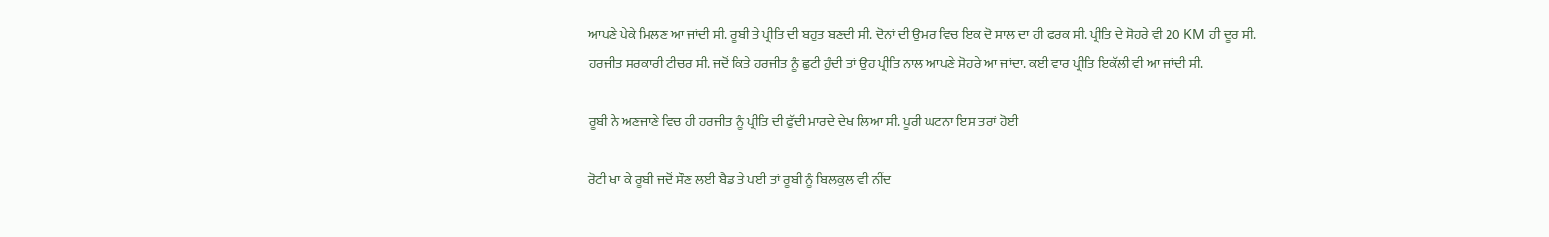ਆਪਣੇ ਪੇਕੇ ਮਿਲਣ ਆ ਜਾਂਦੀ ਸੀ. ਰੂਬੀ ਤੇ ਪ੍ਰੀਤਿ ਦੀ ਬਹੁਤ ਬਣਦੀ ਸੀ. ਦੋਨਾਂ ਦੀ ਉਮਰ ਵਿਚ ਇਕ ਦੋ ਸਾਲ ਦਾ ਹੀ ਫਰਕ ਸੀ. ਪ੍ਰੀਤਿ ਦੇ ਸੋਹਰੇ ਵੀ 20 KM ਹੀ ਦੂਰ ਸੀ. ਹਰਜੀਤ ਸਰਕਾਰੀ ਟੀਚਰ ਸੀ. ਜਦੋਂ ਕਿਤੇ ਹਰਜੀਤ ਨੂੰ ਛੁਟੀ ਹੁੰਦੀ ਤਾਂ ਉਹ ਪ੍ਰੀਤਿ ਨਾਲ ਆਪਣੇ ਸੋਹਰੇ ਆ ਜਾਂਦਾ. ਕਈ ਵਾਰ ਪ੍ਰੀਤਿ ਇਕੱਲੀ ਵੀ ਆ ਜਾਂਦੀ ਸੀ.

ਰੂਬੀ ਨੇ ਅਣਜਾਣੇ ਵਿਚ ਹੀ ਹਰਜੀਤ ਨੂੰ ਪ੍ਰੀਤਿ ਦੀ ਫੁੱਦੀ ਮਾਰਦੇ ਦੇਖ ਲਿਆ ਸੀ. ਪੂਰੀ ਘਟਨਾ ਇਸ ਤਰਾਂ ਹੋਈ

ਰੋਟੀ ਖਾ ਕੇ ਰੂਬੀ ਜਦੋਂ ਸੌਣ ਲਈ ਬੈਡ ਤੇ ਪਈ ਤਾਂ ਰੂਬੀ ਨੂੰ ਬਿਲਕੁਲ ਵੀ ਨੀਂਦ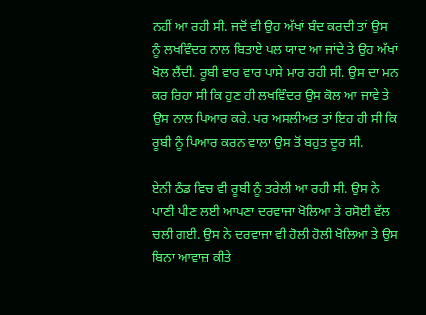ਨਹੀਂ ਆ ਰਹੀ ਸੀ. ਜਦੋਂ ਵੀ ਉਹ ਅੱਖਾਂ ਬੰਦ ਕਰਦੀ ਤਾਂ ਉਸ ਨੂੰ ਲਖਵਿੰਦਰ ਨਾਲ ਬਿਤਾਏ ਪਲ ਯਾਦ ਆ ਜਾਂਦੇ ਤੇ ਉਹ ਅੱਖਾਂ ਖੋਲ ਲੈਂਦੀ. ਰੂਬੀ ਵਾਰ ਵਾਰ ਪਾਸੇ ਮਾਰ ਰਹੀ ਸੀ. ਉਸ ਦਾ ਮਨ ਕਰ ਰਿਹਾ ਸੀ ਕਿ ਹੁਣ ਹੀ ਲਖਵਿੰਦਰ ਉਸ ਕੋਲ ਆ ਜਾਵੇ ਤੇ ਉਸ ਨਾਲ ਪਿਆਰ ਕਰੇ. ਪਰ ਅਸਲੀਅਤ ਤਾਂ ਇਹ ਹੀ ਸੀ ਕਿ ਰੂਬੀ ਨੂੰ ਪਿਆਰ ਕਰਨ ਵਾਲਾ ਉਸ ਤੋਂ ਬਹੁਤ ਦੂਰ ਸੀ.

ਏਨੀ ਠੰਡ ਵਿਚ ਵੀ ਰੂਬੀ ਨੂੰ ਤਰੇਲੀ ਆ ਰਹੀ ਸੀ. ਉਸ ਨੇ ਪਾਣੀ ਪੀਣ ਲਈ ਆਪਣਾ ਦਰਵਾਜਾ ਖੋਲਿਆ ਤੇ ਰਸੋਈ ਵੱਲ ਚਲੀ ਗਈ. ਉਸ ਨੇ ਦਰਵਾਜਾ ਵੀ ਹੋਲੀ ਹੋਲੀ ਖੋਲਿਆ ਤੇ ਉਸ ਬਿਨਾ ਆਵਾਜ਼ ਕੀਤੇ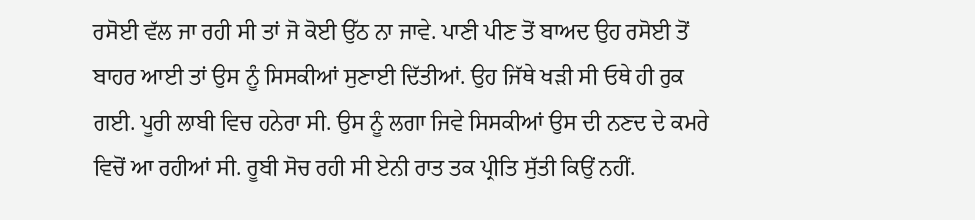ਰਸੋਈ ਵੱਲ ਜਾ ਰਹੀ ਸੀ ਤਾਂ ਜੋ ਕੋਈ ਉੱਠ ਨਾ ਜਾਵੇ. ਪਾਣੀ ਪੀਣ ਤੋਂ ਬਾਅਦ ਉਹ ਰਸੋਈ ਤੋਂ ਬਾਹਰ ਆਈ ਤਾਂ ਉਸ ਨੂੰ ਸਿਸਕੀਆਂ ਸੁਣਾਈ ਦਿੱਤੀਆਂ. ਉਹ ਜਿੱਥੇ ਖੜੀ ਸੀ ਓਥੇ ਹੀ ਰੁਕ ਗਈ. ਪੂਰੀ ਲਾਬੀ ਵਿਚ ਹਨੇਰਾ ਸੀ. ਉਸ ਨੂੰ ਲਗਾ ਜਿਵੇ ਸਿਸਕੀਆਂ ਉਸ ਦੀ ਨਣਦ ਦੇ ਕਮਰੇ ਵਿਚੋਂ ਆ ਰਹੀਆਂ ਸੀ. ਰੂਬੀ ਸੋਚ ਰਹੀ ਸੀ ਏਨੀ ਰਾਤ ਤਕ ਪ੍ਰੀਤਿ ਸੁੱਤੀ ਕਿਉਂ ਨਹੀਂ.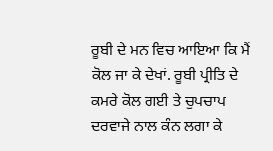ਰੂਬੀ ਦੇ ਮਨ ਵਿਚ ਆਇਆ ਕਿ ਮੈਂ ਕੋਲ ਜਾ ਕੇ ਦੇਖਾਂ. ਰੂਬੀ ਪ੍ਰੀਤਿ ਦੇ ਕਮਰੇ ਕੋਲ ਗਈ ਤੇ ਚੁਪਚਾਪ ਦਰਵਾਜੇ ਨਾਲ ਕੰਨ ਲਗਾ ਕੇ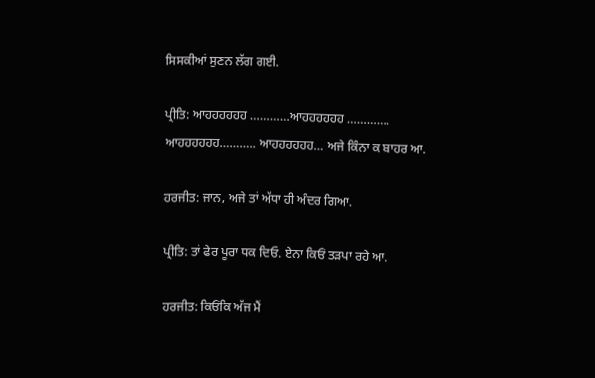ਸਿਸਕੀਆਂ ਸੁਣਨ ਲੱਗ ਗਈ.

ਪ੍ਰੀਤਿ: ਆਹਹਹਹਹਹ …………ਆਹਹਹਹਹਹ …………. ਆਹਹਹਹਹਹ……….. ਆਹਹਹਹਹਹ… ਅਜੇ ਕਿੰਨਾ ਕ ਬਾਹਰ ਆ.

ਹਰਜੀਤ: ਜਾਨ, ਅਜੇ ਤਾਂ ਅੱਧਾ ਹੀ ਅੰਦਰ ਗਿਆ.

ਪ੍ਰੀਤਿ: ਤਾਂ ਫੇਰ ਪੂਰਾ ਧਕ ਦਿਓ. ਏਨਾ ਕਿਓਂ ਤੜਪਾ ਰਹੇ ਆ.

ਹਰਜੀਤ: ਕਿਓਂਕਿ ਅੱਜ ਮੈਂ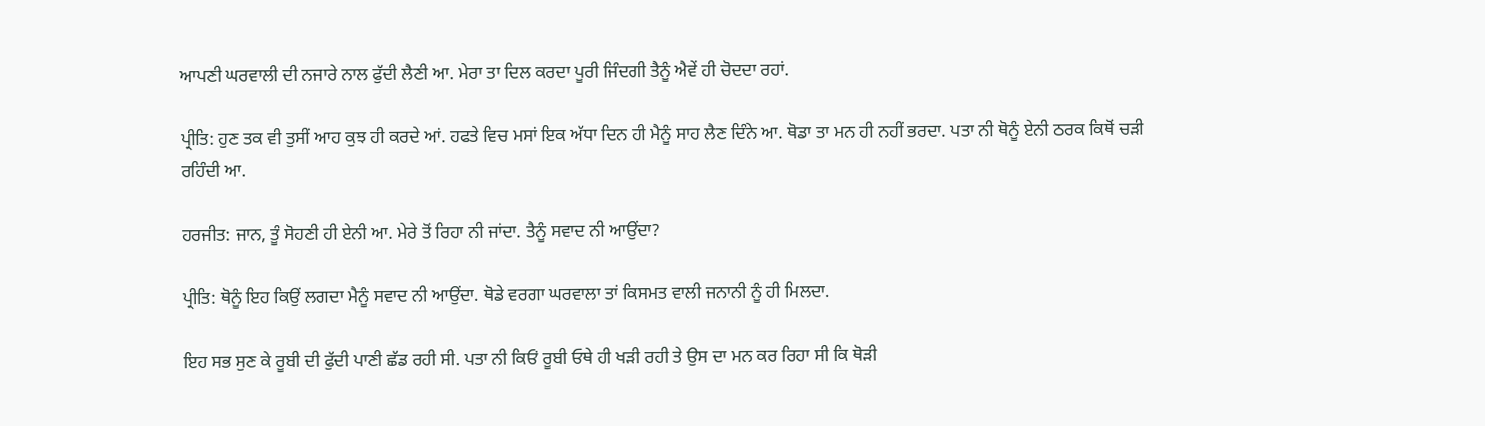ਆਪਣੀ ਘਰਵਾਲੀ ਦੀ ਨਜਾਰੇ ਨਾਲ ਫੁੱਦੀ ਲੈਣੀ ਆ. ਮੇਰਾ ਤਾ ਦਿਲ ਕਰਦਾ ਪੂਰੀ ਜਿੰਦਗੀ ਤੈਨੂੰ ਐਵੇਂ ਹੀ ਚੋਦਦਾ ਰਹਾਂ.

ਪ੍ਰੀਤਿ: ਹੁਣ ਤਕ ਵੀ ਤੁਸੀਂ ਆਹ ਕੁਝ ਹੀ ਕਰਦੇ ਆਂ. ਹਫਤੇ ਵਿਚ ਮਸਾਂ ਇਕ ਅੱਧਾ ਦਿਨ ਹੀ ਮੈਨੂੰ ਸਾਹ ਲੈਣ ਦਿੰਨੇ ਆ. ਥੋਡਾ ਤਾ ਮਨ ਹੀ ਨਹੀਂ ਭਰਦਾ. ਪਤਾ ਨੀ ਥੋਨੂੰ ਏਨੀ ਠਰਕ ਕਿਥੋਂ ਚੜੀ ਰਹਿੰਦੀ ਆ.

ਹਰਜੀਤ: ਜਾਨ, ਤੂੰ ਸੋਹਣੀ ਹੀ ਏਨੀ ਆ. ਮੇਰੇ ਤੋਂ ਰਿਹਾ ਨੀ ਜਾਂਦਾ. ਤੈਨੂੰ ਸਵਾਦ ਨੀ ਆਉਂਦਾ?

ਪ੍ਰੀਤਿ: ਥੋਨੂੰ ਇਹ ਕਿਉਂ ਲਗਦਾ ਮੈਨੂੰ ਸਵਾਦ ਨੀ ਆਉਂਦਾ. ਥੋਡੇ ਵਰਗਾ ਘਰਵਾਲਾ ਤਾਂ ਕਿਸਮਤ ਵਾਲੀ ਜਨਾਨੀ ਨੂੰ ਹੀ ਮਿਲਦਾ.

ਇਹ ਸਭ ਸੁਣ ਕੇ ਰੂਬੀ ਦੀ ਫੁੱਦੀ ਪਾਣੀ ਛੱਡ ਰਹੀ ਸੀ. ਪਤਾ ਨੀ ਕਿਓਂ ਰੂਬੀ ਓਥੇ ਹੀ ਖੜੀ ਰਹੀ ਤੇ ਉਸ ਦਾ ਮਨ ਕਰ ਰਿਹਾ ਸੀ ਕਿ ਥੋੜੀ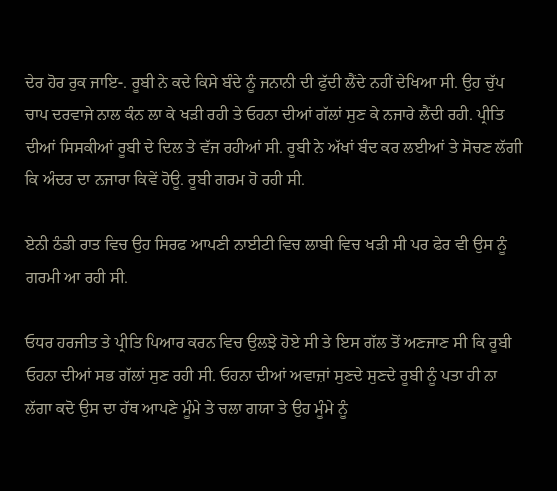ਦੇਰ ਹੋਰ ਰੁਕ ਜਾਇ-. ਰੂਬੀ ਨੇ ਕਦੇ ਕਿਸੇ ਬੰਦੇ ਨੂੰ ਜਨਾਨੀ ਦੀ ਫੁੱਦੀ ਲੈਂਦੇ ਨਹੀਂ ਦੇਖਿਆ ਸੀ. ਉਹ ਚੁੱਪ ਚਾਪ ਦਰਵਾਜੇ ਨਾਲ ਕੰਨ ਲਾ ਕੇ ਖੜੀ ਰਹੀ ਤੇ ਓਹਨਾ ਦੀਆਂ ਗੱਲਾਂ ਸੁਣ ਕੇ ਨਜਾਰੇ ਲੈਂਦੀ ਰਹੀ. ਪ੍ਰੀਤਿ ਦੀਆਂ ਸਿਸਕੀਆਂ ਰੂਬੀ ਦੇ ਦਿਲ ਤੇ ਵੱਜ ਰਹੀਆਂ ਸੀ. ਰੂਬੀ ਨੇ ਅੱਖਾਂ ਬੰਦ ਕਰ ਲਈਆਂ ਤੇ ਸੋਚਣ ਲੱਗੀ ਕਿ ਅੰਦਰ ਦਾ ਨਜਾਰਾ ਕਿਵੇਂ ਹੋਊ. ਰੂਬੀ ਗਰਮ ਹੋ ਰਹੀ ਸੀ.

ਏਨੀ ਠੰਡੀ ਰਾਤ ਵਿਚ ਉਹ ਸਿਰਫ ਆਪਣੀ ਨਾਈਟੀ ਵਿਚ ਲਾਬੀ ਵਿਚ ਖੜੀ ਸੀ ਪਰ ਫੇਰ ਵੀ ਉਸ ਨੂੰ ਗਰਮੀ ਆ ਰਹੀ ਸੀ.

ਓਧਰ ਹਰਜੀਤ ਤੇ ਪ੍ਰੀਤਿ ਪਿਆਰ ਕਰਨ ਵਿਚ ਉਲਝੇ ਹੋਏ ਸੀ ਤੇ ਇਸ ਗੱਲ ਤੋਂ ਅਣਜਾਣ ਸੀ ਕਿ ਰੂਬੀ ਓਹਨਾ ਦੀਆਂ ਸਭ ਗੱਲਾਂ ਸੁਣ ਰਹੀ ਸੀ. ਓਹਨਾ ਦੀਆਂ ਅਵਾਜ਼ਾਂ ਸੁਣਦੇ ਸੁਣਦੇ ਰੂਬੀ ਨੂੰ ਪਤਾ ਹੀ ਨਾ ਲੱਗਾ ਕਦੋ ਉਸ ਦਾ ਹੱਥ ਆਪਣੇ ਮੂੰਮੇ ਤੇ ਚਲਾ ਗਯਾ ਤੇ ਉਹ ਮੂੰਮੇ ਨੂੰ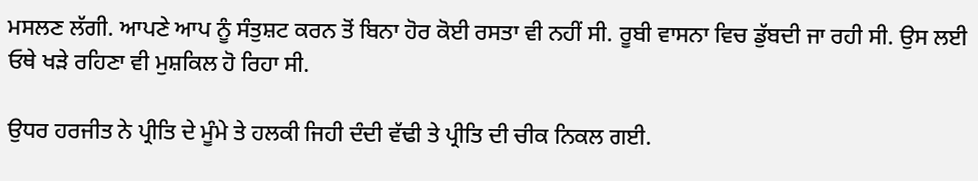ਮਸਲਣ ਲੱਗੀ. ਆਪਣੇ ਆਪ ਨੂੰ ਸੰਤੁਸ਼ਟ ਕਰਨ ਤੋਂ ਬਿਨਾ ਹੋਰ ਕੋਈ ਰਸਤਾ ਵੀ ਨਹੀਂ ਸੀ. ਰੂਬੀ ਵਾਸਨਾ ਵਿਚ ਡੁੱਬਦੀ ਜਾ ਰਹੀ ਸੀ. ਉਸ ਲਈ ਓਥੇ ਖੜੇ ਰਹਿਣਾ ਵੀ ਮੁਸ਼ਕਿਲ ਹੋ ਰਿਹਾ ਸੀ.

ਉਧਰ ਹਰਜੀਤ ਨੇ ਪ੍ਰੀਤਿ ਦੇ ਮੂੰਮੇ ਤੇ ਹਲਕੀ ਜਿਹੀ ਦੰਦੀ ਵੱਢੀ ਤੇ ਪ੍ਰੀਤਿ ਦੀ ਚੀਕ ਨਿਕਲ ਗਈ.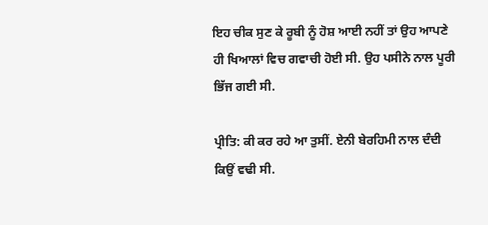ਇਹ ਚੀਕ ਸੁਣ ਕੇ ਰੂਬੀ ਨੂੰ ਹੋਸ਼ ਆਈ ਨਹੀਂ ਤਾਂ ਉਹ ਆਪਣੇ ਹੀ ਖਿਆਲਾਂ ਵਿਚ ਗਵਾਚੀ ਹੋਈ ਸੀ. ਉਹ ਪਸੀਨੇ ਨਾਲ ਪੂਰੀ ਭਿੱਜ ਗਈ ਸੀ.

ਪ੍ਰੀਤਿ: ਕੀ ਕਰ ਰਹੇ ਆ ਤੁਸੀਂ. ਏਨੀ ਬੇਰਹਿਮੀ ਨਾਲ ਦੰਦੀ ਕਿਉਂ ਵਢੀ ਸੀ.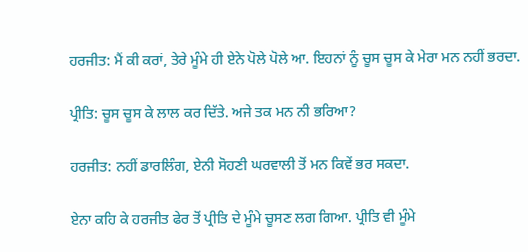ਹਰਜੀਤ: ਮੈਂ ਕੀ ਕਰਾਂ, ਤੇਰੇ ਮੂੰਮੇ ਹੀ ਏਨੇ ਪੋਲੇ ਪੋਲੇ ਆ. ਇਹਨਾਂ ਨੂੰ ਚੂਸ ਚੂਸ ਕੇ ਮੇਰਾ ਮਨ ਨਹੀਂ ਭਰਦਾ.

ਪ੍ਰੀਤਿ: ਚੂਸ ਚੂਸ ਕੇ ਲਾਲ ਕਰ ਦਿੱਤੇ. ਅਜੇ ਤਕ ਮਨ ਨੀ ਭਰਿਆ?

ਹਰਜੀਤ: ਨਹੀਂ ਡਾਰਲਿੰਗ, ਏਨੀ ਸੋਹਣੀ ਘਰਵਾਲੀ ਤੋਂ ਮਨ ਕਿਵੇਂ ਭਰ ਸਕਦਾ.

ਏਨਾ ਕਹਿ ਕੇ ਹਰਜੀਤ ਫੇਰ ਤੋਂ ਪ੍ਰੀਤਿ ਦੇ ਮੂੰਮੇ ਚੂਸਣ ਲਗ ਗਿਆ. ਪ੍ਰੀਤਿ ਵੀ ਮੂੰਮੇ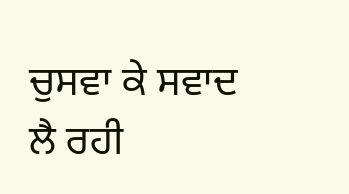ਚੁਸਵਾ ਕੇ ਸਵਾਦ ਲੈ ਰਹੀ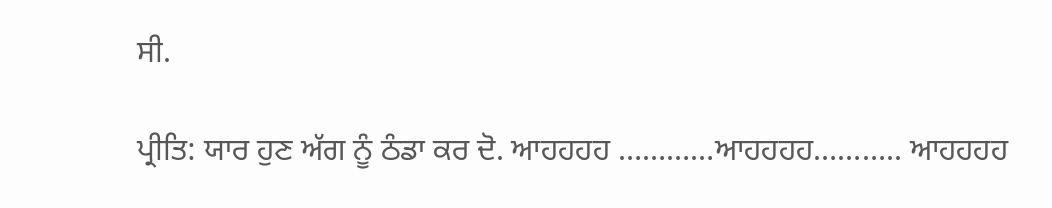ਸੀ.

ਪ੍ਰੀਤਿ: ਯਾਰ ਹੁਣ ਅੱਗ ਨੂੰ ਠੰਡਾ ਕਰ ਦੋ. ਆਹਹਹਹ …………ਆਹਹਹਹ……….. ਆਹਹਹਹ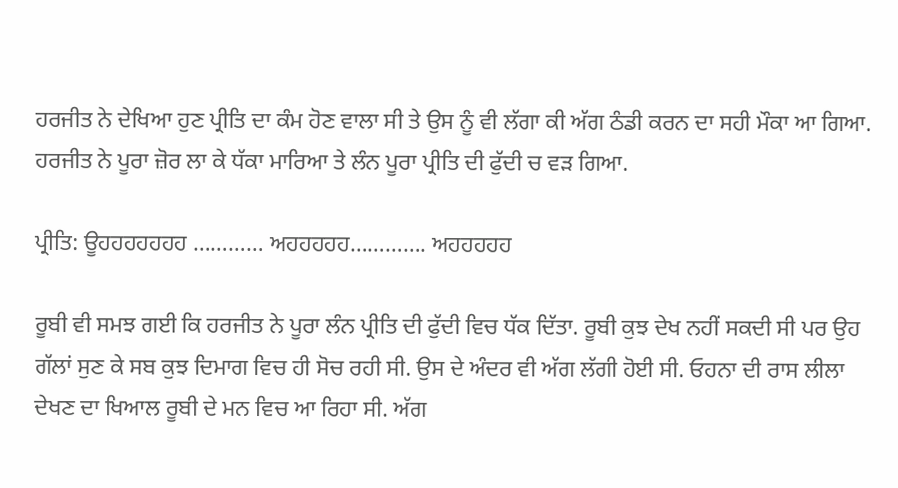ਹਰਜੀਤ ਨੇ ਦੇਖਿਆ ਹੁਣ ਪ੍ਰੀਤਿ ਦਾ ਕੰਮ ਹੋਣ ਵਾਲਾ ਸੀ ਤੇ ਉਸ ਨੂੰ ਵੀ ਲੱਗਾ ਕੀ ਅੱਗ ਠੰਡੀ ਕਰਨ ਦਾ ਸਹੀ ਮੌਕਾ ਆ ਗਿਆ. ਹਰਜੀਤ ਨੇ ਪੂਰਾ ਜ਼ੋਰ ਲਾ ਕੇ ਧੱਕਾ ਮਾਰਿਆ ਤੇ ਲੰਨ ਪੂਰਾ ਪ੍ਰੀਤਿ ਦੀ ਫੁੱਦੀ ਚ ਵੜ ਗਿਆ.

ਪ੍ਰੀਤਿ: ਊਹਹਹਹਹਹਹ ………… ਅਹਹਹਹਹ…………. ਅਹਹਹਹਹ

ਰੂਬੀ ਵੀ ਸਮਝ ਗਈ ਕਿ ਹਰਜੀਤ ਨੇ ਪੂਰਾ ਲੰਨ ਪ੍ਰੀਤਿ ਦੀ ਫੁੱਦੀ ਵਿਚ ਧੱਕ ਦਿੱਤਾ. ਰੂਬੀ ਕੁਝ ਦੇਖ ਨਹੀਂ ਸਕਦੀ ਸੀ ਪਰ ਉਹ ਗੱਲਾਂ ਸੁਣ ਕੇ ਸਬ ਕੁਝ ਦਿਮਾਗ ਵਿਚ ਹੀ ਸੋਚ ਰਹੀ ਸੀ. ਉਸ ਦੇ ਅੰਦਰ ਵੀ ਅੱਗ ਲੱਗੀ ਹੋਈ ਸੀ. ਓਹਨਾ ਦੀ ਰਾਸ ਲੀਲਾ ਦੇਖਣ ਦਾ ਖਿਆਲ ਰੂਬੀ ਦੇ ਮਨ ਵਿਚ ਆ ਰਿਹਾ ਸੀ. ਅੱਗ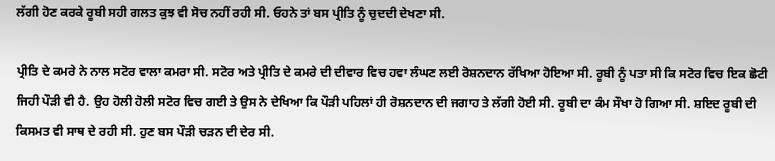ਲੱਗੀ ਹੋਣ ਕਰਕੇ ਰੂਬੀ ਸਹੀ ਗਲਤ ਕੁਝ ਵੀ ਸੋਚ ਨਹੀਂ ਰਹੀ ਸੀ. ਓਹਨੇ ਤਾਂ ਬਸ ਪ੍ਰੀਤਿ ਨੂੰ ਚੁਦਦੀ ਦੇਖਣਾ ਸੀ.

ਪ੍ਰੀਤਿ ਦੇ ਕਮਰੇ ਨੇ ਨਾਲ ਸਟੋਰ ਵਾਲਾ ਕਮਰਾ ਸੀ. ਸਟੋਰ ਅਤੇ ਪ੍ਰੀਤਿ ਦੇ ਕਮਰੇ ਦੀ ਦੀਵਾਰ ਵਿਚ ਹਵਾ ਲੰਘਣ ਲਈ ਰੋਸ਼ਨਦਾਨ ਰੱਖਿਆ ਹੋਇਆ ਸੀ. ਰੂਬੀ ਨੂੰ ਪਤਾ ਸੀ ਕਿ ਸਟੋਰ ਵਿਚ ਇਕ ਛੋਟੀ ਜਿਹੀ ਪੌੜੀ ਵੀ ਹੈ. ਉਹ ਹੋਲੀ ਹੋਲੀ ਸਟੋਰ ਵਿਚ ਗਈ ਤੇ ਉਸ ਨੇ ਦੇਖਿਆ ਕਿ ਪੌੜੀ ਪਹਿਲਾਂ ਹੀ ਰੋਸ਼ਨਦਾਨ ਦੀ ਜਗਾਹ ਤੇ ਲੱਗੀ ਹੋਈ ਸੀ. ਰੂਬੀ ਦਾ ਕੰਮ ਸੌਖਾ ਹੋ ਗਿਆ ਸੀ. ਸ਼ਇਦ ਰੂਬੀ ਦੀ ਕਿਸਮਤ ਵੀ ਸਾਥ ਦੇ ਰਹੀ ਸੀ. ਹੁਣ ਬਸ ਪੌੜੀ ਚੜਨ ਦੀ ਦੇਰ ਸੀ.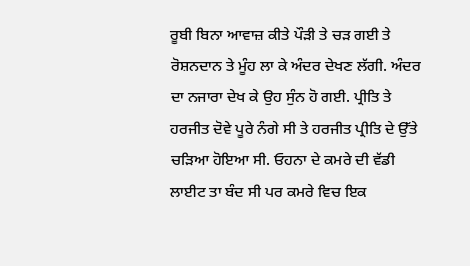ਰੂਬੀ ਬਿਨਾ ਆਵਾਜ਼ ਕੀਤੇ ਪੌੜੀ ਤੇ ਚੜ ਗਈ ਤੇ ਰੋਸ਼ਨਦਾਨ ਤੇ ਮੂੰਹ ਲਾ ਕੇ ਅੰਦਰ ਦੇਖਣ ਲੱਗੀ. ਅੰਦਰ ਦਾ ਨਜਾਰਾ ਦੇਖ ਕੇ ਉਹ ਸੁੰਨ ਹੋ ਗਈ. ਪ੍ਰੀਤਿ ਤੇ ਹਰਜੀਤ ਦੋਵੇ ਪੂਰੇ ਨੰਗੇ ਸੀ ਤੇ ਹਰਜੀਤ ਪ੍ਰੀਤਿ ਦੇ ਉੱਤੇ ਚੜਿਆ ਹੋਇਆ ਸੀ. ਓਹਨਾ ਦੇ ਕਮਰੇ ਦੀ ਵੱਡੀ ਲਾਈਟ ਤਾ ਬੰਦ ਸੀ ਪਰ ਕਮਰੇ ਵਿਚ ਇਕ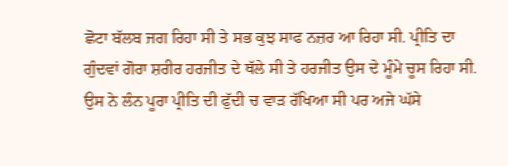ਛੋਟਾ ਬੱਲਬ ਜਗ ਰਿਹਾ ਸੀ ਤੇ ਸਭ ਕੁਝ ਸਾਫ ਨਜ਼ਰ ਆ ਰਿਹਾ ਸੀ. ਪ੍ਰੀਤਿ ਦਾ ਗੁੰਦਵਾਂ ਗੋਰਾ ਸ਼ਰੀਰ ਹਰਜੀਤ ਦੇ ਥੱਲੇ ਸੀ ਤੇ ਹਰਜੀਤ ਉਸ ਦੇ ਮੂੰਮੇ ਚੂਸ ਰਿਹਾ ਸੀ. ਉਸ ਨੇ ਲੰਨ ਪੂਰਾ ਪ੍ਰੀਤਿ ਦੀ ਫੁੱਦੀ ਚ ਵਾੜ ਰੱਖਿਆ ਸੀ ਪਰ ਅਜੇ ਘੱਸੇ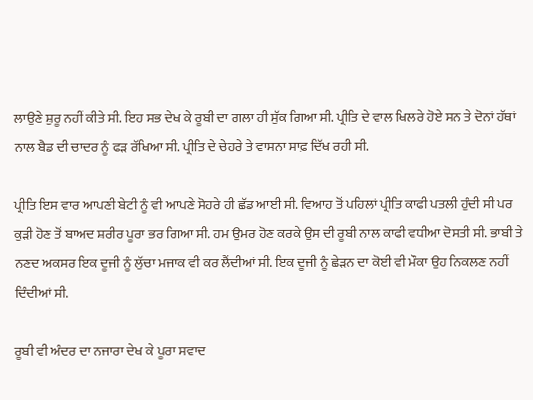ਲਾਉਣੇ ਸ਼ੁਰੂ ਨਹੀਂ ਕੀਤੇ ਸੀ. ਇਹ ਸਭ ਦੇਖ ਕੇ ਰੂਬੀ ਦਾ ਗਲਾ ਹੀ ਸੁੱਕ ਗਿਆ ਸੀ. ਪ੍ਰੀਤਿ ਦੇ ਵਾਲ ਖਿਲਰੇ ਹੋਏ ਸਨ ਤੇ ਦੋਨਾਂ ਹੱਥਾਂ ਨਾਲ ਬੈਡ ਦੀ ਚਾਦਰ ਨੂੰ ਫੜ ਰੱਖਿਆ ਸੀ. ਪ੍ਰੀਤਿ ਦੇ ਚੇਹਰੇ ਤੇ ਵਾਸਨਾ ਸਾਫ਼ ਦਿੱਖ ਰਹੀ ਸੀ.

ਪ੍ਰੀਤਿ ਇਸ ਵਾਰ ਆਪਣੀ ਬੇਟੀ ਨੂੰ ਵੀ ਆਪਣੇ ਸੋਹਰੇ ਹੀ ਛੱਡ ਆਈ ਸੀ. ਵਿਆਹ ਤੋਂ ਪਹਿਲਾਂ ਪ੍ਰੀਤਿ ਕਾਫੀ ਪਤਲੀ ਹੁੰਦੀ ਸੀ ਪਰ ਕੁੜੀ ਹੋਣ ਤੋਂ ਬਾਅਦ ਸ਼ਰੀਰ ਪੂਰਾ ਭਰ ਗਿਆ ਸੀ. ਹਮ ਉਮਰ ਹੋਣ ਕਰਕੇ ਉਸ ਦੀ ਰੂਬੀ ਨਾਲ ਕਾਫੀ ਵਧੀਆ ਦੋਸਤੀ ਸੀ. ਭਾਬੀ ਤੇ ਨਣਦ ਅਕਸਰ ਇਕ ਦੂਜੀ ਨੂੰ ਲੁੱਚਾ ਮਜਾਕ ਵੀ ਕਰ ਲੈਂਦੀਆਂ ਸੀ. ਇਕ ਦੂਜੀ ਨੂੰ ਛੇੜਨ ਦਾ ਕੋਈ ਵੀ ਮੌਕਾ ਉਹ ਨਿਕਲਣ ਨਹੀਂ ਦਿੰਦੀਆਂ ਸੀ.

ਰੂਬੀ ਵੀ ਅੰਦਰ ਦਾ ਨਜਾਰਾ ਦੇਖ ਕੇ ਪੂਰਾ ਸਵਾਦ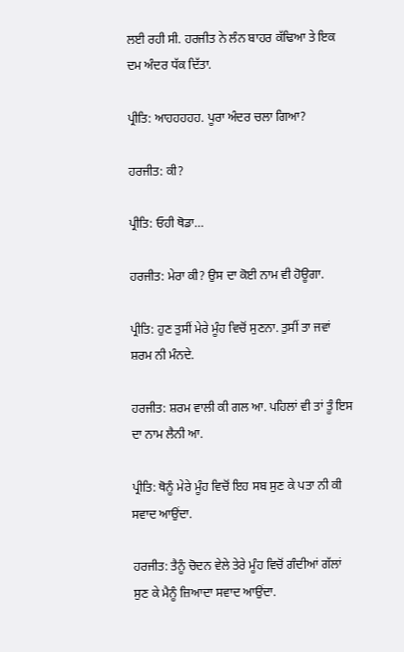ਲਈ ਰਹੀ ਸੀ. ਹਰਜੀਤ ਨੇ ਲੰਨ ਬਾਹਰ ਕੱਢਿਆ ਤੇ ਇਕ ਦਮ ਅੰਦਰ ਧੱਕ ਦਿੱਤਾ.

ਪ੍ਰੀਤਿ: ਆਹਹਹਹਹ. ਪੂਰਾ ਅੰਦਰ ਚਲਾ ਗਿਆ?

ਹਰਜੀਤ: ਕੀ?

ਪ੍ਰੀਤਿ: ਓਹੀ ਥੋਡਾ…

ਹਰਜੀਤ: ਮੇਰਾ ਕੀ? ਉਸ ਦਾ ਕੋਈ ਨਾਮ ਵੀ ਹੋਊਗਾ.

ਪ੍ਰੀਤਿ: ਹੁਣ ਤੁਸੀਂ ਮੇਰੇ ਮੂੰਹ ਵਿਚੋਂ ਸੁਣਨਾ. ਤੁਸੀਂ ਤਾ ਜਵਾਂ ਸ਼ਰਮ ਨੀ ਮੰਨਦੇ.

ਹਰਜੀਤ: ਸ਼ਰਮ ਵਾਲੀ ਕੀ ਗਲ ਆ. ਪਹਿਲਾਂ ਵੀ ਤਾਂ ਤੂੰ ਇਸ ਦਾ ਨਾਮ ਲੈਨੀ ਆ.

ਪ੍ਰੀਤਿ: ਥੋਨੂੰ ਮੇਰੇ ਮੂੰਹ ਵਿਚੋਂ ਇਹ ਸਬ ਸੁਣ ਕੇ ਪਤਾ ਨੀ ਕੀ ਸਵਾਦ ਆਉਂਦਾ.

ਹਰਜੀਤ: ਤੈਨੂੰ ਚੋਦਨ ਵੇਲੇ ਤੇਰੇ ਮੂੰਹ ਵਿਚੋਂ ਗੰਦੀਆਂ ਗੱਲਾਂ ਸੁਣ ਕੇ ਮੈਨੂੰ ਜ਼ਿਆਦਾ ਸਵਾਦ ਆਉਂਦਾ.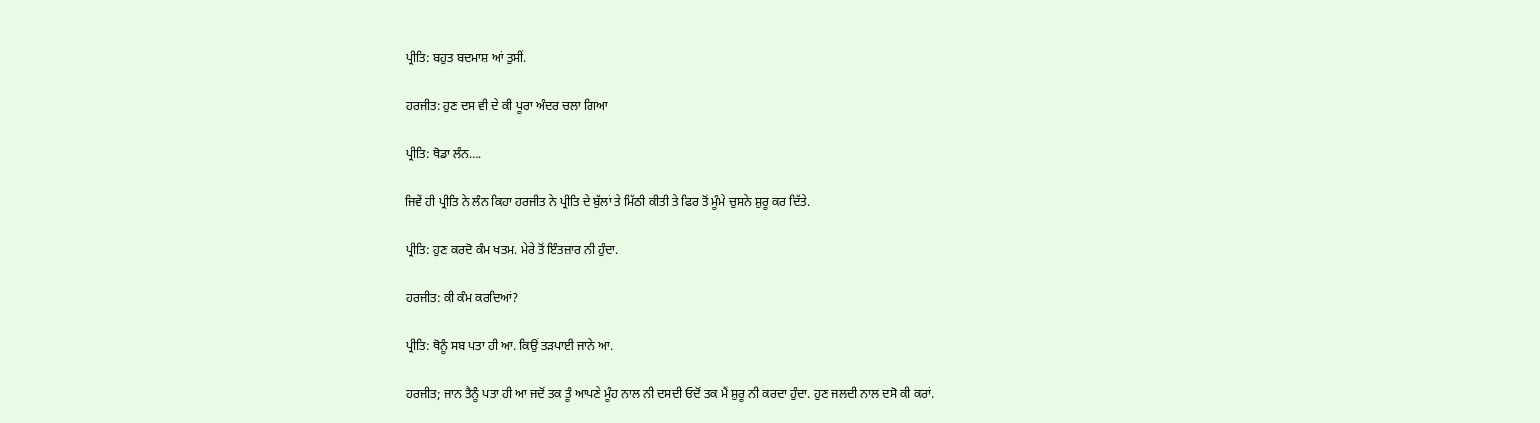ਪ੍ਰੀਤਿ: ਬਹੁਤ ਬਦਮਾਸ਼ ਆਂ ਤੁਸੀਂ.

ਹਰਜੀਤ: ਹੁਣ ਦਸ ਵੀ ਦੇ ਕੀ ਪੂਰਾ ਅੰਦਰ ਚਲਾ ਗਿਆ

ਪ੍ਰੀਤਿ: ਥੋਡਾ ਲੰਨ….

ਜਿਵੇਂ ਹੀ ਪ੍ਰੀਤਿ ਨੇ ਲੰਨ ਕਿਹਾ ਹਰਜੀਤ ਨੇ ਪ੍ਰੀਤਿ ਦੇ ਬੁੱਲਾਂ ਤੇ ਮਿੱਠੀ ਕੀਤੀ ਤੇ ਫਿਰ ਤੋਂ ਮੂੰਮੇ ਚੁਸਨੇ ਸ਼ੁਰੂ ਕਰ ਦਿੱਤੇ.

ਪ੍ਰੀਤਿ: ਹੁਣ ਕਰਦੋ ਕੰਮ ਖਤਮ. ਮੇਰੇ ਤੋਂ ਇੰਤਜ਼ਾਰ ਨੀ ਹੁੰਦਾ.

ਹਰਜੀਤ: ਕੀ ਕੰਮ ਕਰਦਿਆਂ?

ਪ੍ਰੀਤਿ: ਥੋਨੂੰ ਸਬ ਪਤਾ ਹੀ ਆ. ਕਿਉਂ ਤੜਪਾਈ ਜਾਨੇ ਆ.

ਹਰਜੀਤ; ਜਾਨ ਤੈਨੂੰ ਪਤਾ ਹੀ ਆ ਜਦੋਂ ਤਕ ਤੂੰ ਆਪਣੇ ਮੂੰਹ ਨਾਲ ਨੀ ਦਸਦੀ ਓਦੋਂ ਤਕ ਮੈਂ ਸ਼ੁਰੂ ਨੀ ਕਰਦਾ ਹੁੰਦਾ. ਹੁਣ ਜਲਦੀ ਨਾਲ ਦਸੋ ਕੀ ਕਰਾਂ.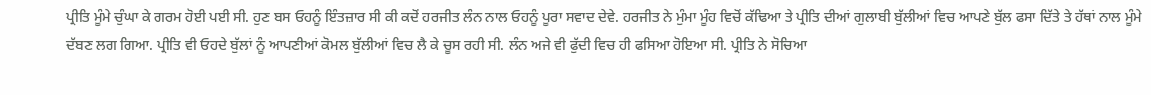ਪ੍ਰੀਤਿ ਮੂੰਮੇ ਚੁੰਘਾ ਕੇ ਗਰਮ ਹੋਈ ਪਈ ਸੀ. ਹੁਣ ਬਸ ਓਹਨੂੰ ਇੰਤਜ਼ਾਰ ਸੀ ਕੀ ਕਦੋਂ ਹਰਜੀਤ ਲੰਨ ਨਾਲ ਓਹਨੂੰ ਪੂਰਾ ਸਵਾਦ ਦੇਵੇ. ਹਰਜੀਤ ਨੇ ਮੁੰਮਾ ਮੂੰਹ ਵਿਚੋਂ ਕੱਢਿਆ ਤੇ ਪ੍ਰੀਤਿ ਦੀਆਂ ਗੁਲਾਬੀ ਬੁੱਲੀਆਂ ਵਿਚ ਆਪਣੇ ਬੁੱਲ ਫਸਾ ਦਿੱਤੇ ਤੇ ਹੱਥਾਂ ਨਾਲ ਮੂੰਮੇ ਦੱਬਣ ਲਗ ਗਿਆ. ਪ੍ਰੀਤਿ ਵੀ ਓਹਦੇ ਬੁੱਲਾਂ ਨੂੰ ਆਪਣੀਆਂ ਕੋਮਲ ਬੁੱਲੀਆਂ ਵਿਚ ਲੈ ਕੇ ਚੂਸ ਰਹੀ ਸੀ. ਲੰਨ ਅਜੇ ਵੀ ਫੁੱਦੀ ਵਿਚ ਹੀ ਫਸਿਆ ਹੋਇਆ ਸੀ. ਪ੍ਰੀਤਿ ਨੇ ਸੋਚਿਆ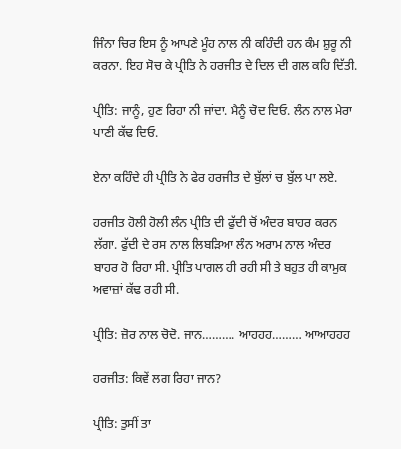ਜਿੰਨਾ ਚਿਰ ਇਸ ਨੂੰ ਆਪਣੇ ਮੂੰਹ ਨਾਲ ਨੀ ਕਹਿੰਦੀ ਹਨ ਕੰਮ ਸ਼ੁਰੂ ਨੀ ਕਰਨਾ. ਇਹ ਸੋਚ ਕੇ ਪ੍ਰੀਤਿ ਨੇ ਹਰਜੀਤ ਦੇ ਦਿਲ ਦੀ ਗਲ ਕਹਿ ਦਿੱਤੀ.

ਪ੍ਰੀਤਿ: ਜਾਨੂੰ, ਹੁਣ ਰਿਹਾ ਨੀ ਜਾਂਦਾ. ਮੈਨੂੰ ਚੋਦ ਦਿਓ. ਲੰਨ ਨਾਲ ਮੇਰਾ ਪਾਣੀ ਕੱਢ ਦਿਓ.

ਏਨਾ ਕਹਿੰਦੇ ਹੀ ਪ੍ਰੀਤਿ ਨੇ ਫੇਰ ਹਰਜੀਤ ਦੇ ਬੁੱਲਾਂ ਚ ਬੁੱਲ ਪਾ ਲਏ.

ਹਰਜੀਤ ਹੋਲੀ ਹੋਲੀ ਲੰਨ ਪ੍ਰੀਤਿ ਦੀ ਫੁੱਦੀ ਚੋਂ ਅੰਦਰ ਬਾਹਰ ਕਰਨ ਲੱਗਾ. ਫੁੱਦੀ ਦੇ ਰਸ ਨਾਲ ਲਿਬੜਿਆ ਲੰਨ ਅਰਾਮ ਨਾਲ ਅੰਦਰ ਬਾਹਰ ਹੋ ਰਿਹਾ ਸੀ. ਪ੍ਰੀਤਿ ਪਾਗਲ ਹੀ ਰਹੀ ਸੀ ਤੇ ਬਹੁਤ ਹੀ ਕਾਮੁਕ ਅਵਾਜ਼ਾਂ ਕੱਢ ਰਹੀ ਸੀ.

ਪ੍ਰੀਤਿ: ਜ਼ੋਰ ਨਾਲ ਚੋਦੋ. ਜਾਨ………. ਆਹਹਹ……… ਆਆਹਹਹ

ਹਰਜੀਤ: ਕਿਵੇਂ ਲਗ ਰਿਹਾ ਜਾਨ?

ਪ੍ਰੀਤਿ: ਤੁਸੀਂ ਤਾ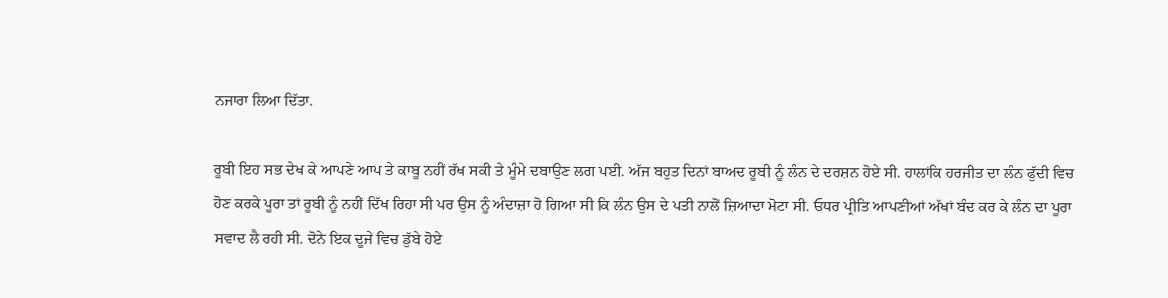ਨਜਾਰਾ ਲਿਆ ਦਿੱਤਾ.

ਰੂਬੀ ਇਹ ਸਭ ਦੇਖ ਕੇ ਆਪਣੇ ਆਪ ਤੇ ਕਾਬੂ ਨਹੀਂ ਰੱਖ ਸਕੀ ਤੇ ਮੂੰਮੇ ਦਬਾਉਣ ਲਗ ਪਈ. ਅੱਜ ਬਹੁਤ ਦਿਨਾਂ ਬਾਅਦ ਰੂਬੀ ਨੂੰ ਲੰਨ ਦੇ ਦਰਸ਼ਨ ਹੋਏ ਸੀ. ਹਾਲਾਂਕਿ ਹਰਜੀਤ ਦਾ ਲੰਨ ਫੁੱਦੀ ਵਿਚ ਹੋਣ ਕਰਕੇ ਪੂਰਾ ਤਾਂ ਰੂਬੀ ਨੂੰ ਨਹੀਂ ਦਿੱਖ ਰਿਹਾ ਸੀ ਪਰ ਉਸ ਨੂੰ ਅੰਦਾਜ਼ਾ ਹੋ ਗਿਆ ਸੀ ਕਿ ਲੰਨ ਉਸ ਦੇ ਪਤੀ ਨਾਲੋਂ ਜ਼ਿਆਦਾ ਮੋਟਾ ਸੀ. ਓਧਰ ਪ੍ਰੀਤਿ ਆਪਣੀਆਂ ਅੱਖਾਂ ਬੰਦ ਕਰ ਕੇ ਲੰਨ ਦਾ ਪੂਰਾ ਸਵਾਦ ਲੈ ਰਹੀ ਸੀ. ਦੋਨੇ ਇਕ ਦੂਜੇ ਵਿਚ ਡੁੱਬੇ ਹੋਏ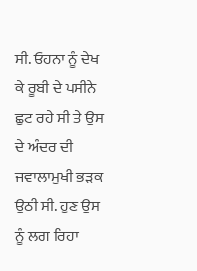ਸੀ. ਓਹਨਾ ਨੂੰ ਦੇਖ ਕੇ ਰੂਬੀ ਦੇ ਪਸੀਨੇ ਛੁਟ ਰਹੇ ਸੀ ਤੇ ਉਸ ਦੇ ਅੰਦਰ ਦੀ ਜਵਾਲਾਮੁਖੀ ਭੜਕ ਉਠੀ ਸੀ. ਹੁਣ ਉਸ ਨੂੰ ਲਗ ਰਿਹਾ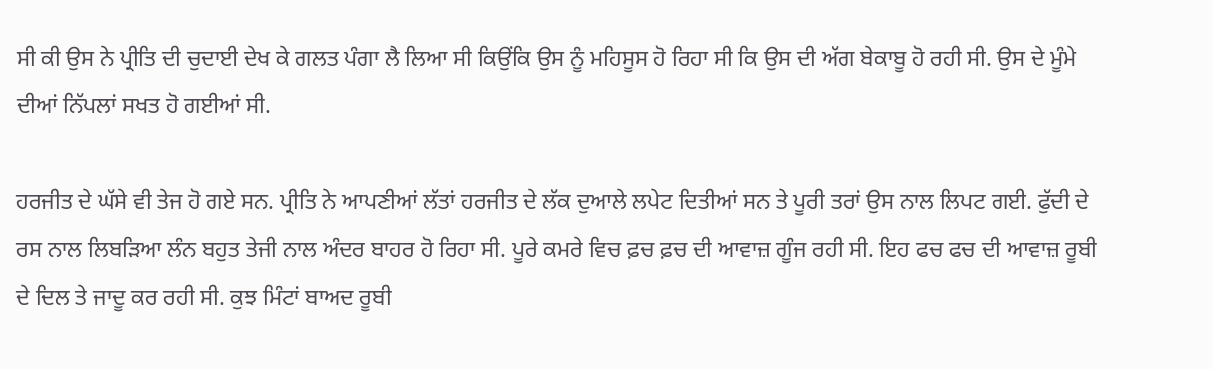ਸੀ ਕੀ ਉਸ ਨੇ ਪ੍ਰੀਤਿ ਦੀ ਚੁਦਾਈ ਦੇਖ ਕੇ ਗਲਤ ਪੰਗਾ ਲੈ ਲਿਆ ਸੀ ਕਿਉਂਕਿ ਉਸ ਨੂੰ ਮਹਿਸੂਸ ਹੋ ਰਿਹਾ ਸੀ ਕਿ ਉਸ ਦੀ ਅੱਗ ਬੇਕਾਬੂ ਹੋ ਰਹੀ ਸੀ. ਉਸ ਦੇ ਮੂੰਮੇ ਦੀਆਂ ਨਿੱਪਲਾਂ ਸਖਤ ਹੋ ਗਈਆਂ ਸੀ.

ਹਰਜੀਤ ਦੇ ਘੱਸੇ ਵੀ ਤੇਜ ਹੋ ਗਏ ਸਨ. ਪ੍ਰੀਤਿ ਨੇ ਆਪਣੀਆਂ ਲੱਤਾਂ ਹਰਜੀਤ ਦੇ ਲੱਕ ਦੁਆਲੇ ਲਪੇਟ ਦਿਤੀਆਂ ਸਨ ਤੇ ਪੂਰੀ ਤਰਾਂ ਉਸ ਨਾਲ ਲਿਪਟ ਗਈ. ਫੁੱਦੀ ਦੇ ਰਸ ਨਾਲ ਲਿਬੜਿਆ ਲੰਨ ਬਹੁਤ ਤੇਜੀ ਨਾਲ ਅੰਦਰ ਬਾਹਰ ਹੋ ਰਿਹਾ ਸੀ. ਪੂਰੇ ਕਮਰੇ ਵਿਚ ਫ਼ਚ ਫ਼ਚ ਦੀ ਆਵਾਜ਼ ਗੂੰਜ ਰਹੀ ਸੀ. ਇਹ ਫਚ ਫਚ ਦੀ ਆਵਾਜ਼ ਰੂਬੀ ਦੇ ਦਿਲ ਤੇ ਜਾਦੂ ਕਰ ਰਹੀ ਸੀ. ਕੁਝ ਮਿੰਟਾਂ ਬਾਅਦ ਰੂਬੀ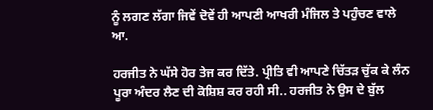ਨੂੰ ਲਗਣ ਲੱਗਾ ਜਿਵੇਂ ਦੋਵੇਂ ਹੀ ਆਪਣੀ ਆਖਰੀ ਮੰਜਿਲ ਤੇ ਪਹੁੰਚਣ ਵਾਲੇ ਆ.

ਹਰਜੀਤ ਨੇ ਘੱਸੇ ਹੋਰ ਤੇਜ ਕਰ ਦਿੱਤੇ. ਪ੍ਰੀਤਿ ਵੀ ਆਪਣੇ ਚਿੱਤੜ ਚੁੱਕ ਕੇ ਲੰਨ ਪੂਰਾ ਅੰਦਰ ਲੈਣ ਦੀ ਕੋਸ਼ਿਸ਼ ਕਰ ਰਹੀ ਸੀ.. ਹਰਜੀਤ ਨੇ ਉਸ ਦੇ ਬੁੱਲ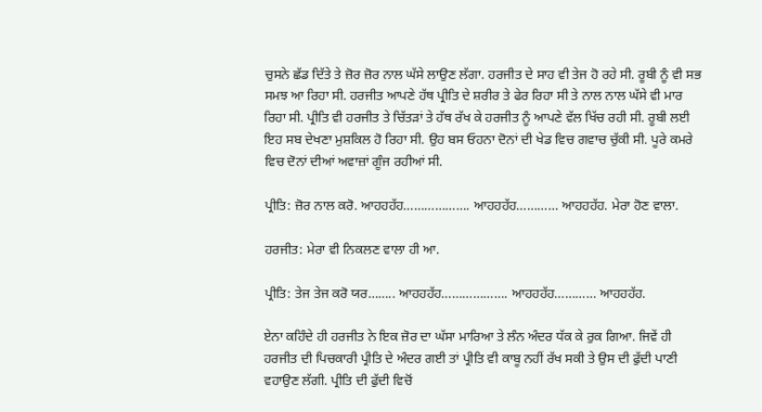ਚੁਸਨੇ ਛੱਡ ਦਿੱਤੇ ਤੇ ਜ਼ੋਰ ਜ਼ੋਰ ਨਾਲ ਘੱਸੇ ਲਾਉਣ ਲੱਗਾ. ਹਰਜੀਤ ਦੇ ਸਾਹ ਵੀ ਤੇਜ ਹੋ ਰਹੇ ਸੀ. ਰੂਬੀ ਨੂੰ ਵੀ ਸਭ ਸਮਝ ਆ ਰਿਹਾ ਸੀ. ਹਰਜੀਤ ਆਪਣੇ ਹੱਥ ਪ੍ਰੀਤਿ ਦੇ ਸ਼ਰੀਰ ਤੇ ਫੇਰ ਰਿਹਾ ਸੀ ਤੇ ਨਾਲ ਨਾਲ ਘੱਸੇ ਵੀ ਮਾਰ ਰਿਹਾ ਸੀ. ਪ੍ਰੀਤਿ ਵੀ ਹਰਜੀਤ ਤੇ ਚਿੱਤੜਾਂ ਤੇ ਹੱਥ ਰੱਖ ਕੇ ਹਰਜੀਤ ਨੂੰ ਆਪਣੇ ਵੱਲ ਖਿੱਚ ਰਹੀ ਸੀ. ਰੂਬੀ ਲਈ ਇਹ ਸਬ ਦੇਖਣਾ ਮੁਸ਼ਕਿਲ ਹੋ ਰਿਹਾ ਸੀ. ਉਹ ਬਸ ਓਹਨਾ ਦੋਨਾਂ ਦੀ ਖੇਡ ਵਿਚ ਗਵਾਚ ਚੁੱਕੀ ਸੀ. ਪੂਰੇ ਕਮਰੇ ਵਿਚ ਦੋਨਾਂ ਦੀਆਂ ਅਵਾਜ਼ਾਂ ਗੂੰਜ ਰਹੀਆਂ ਸੀ.

ਪ੍ਰੀਤਿ: ਜ਼ੋਰ ਨਾਲ ਕਰੋ. ਆਹਹਹੱਹ………………. ਆਹਹਹੱਹ………… ਆਹਹਹੱਹ. ਮੇਰਾ ਹੋਣ ਵਾਲਾ.

ਹਰਜੀਤ: ਮੇਰਾ ਵੀ ਨਿਕਲਣ ਵਾਲਾ ਹੀ ਆ.

ਪ੍ਰੀਤਿ: ਤੇਜ ਤੇਜ ਕਰੋ ਯਰ…….. ਆਹਹਹੱਹ………………. ਆਹਹਹੱਹ………… ਆਹਹਹੱਹ.

ਏਨਾ ਕਹਿੰਦੇ ਹੀ ਹਰਜੀਤ ਨੇ ਇਕ ਜ਼ੋਰ ਦਾ ਘੱਸਾ ਮਾਰਿਆ ਤੇ ਲੰਨ ਅੰਦਰ ਧੱਕ ਕੇ ਰੁਕ ਗਿਆ. ਜਿਵੇਂ ਹੀ ਹਰਜੀਤ ਦੀ ਪਿਚਕਾਰੀ ਪ੍ਰੀਤਿ ਦੇ ਅੰਦਰ ਗਈ ਤਾਂ ਪ੍ਰੀਤਿ ਵੀ ਕਾਬੂ ਨਹੀਂ ਰੱਖ ਸਕੀ ਤੇ ਉਸ ਦੀ ਫੁੱਦੀ ਪਾਣੀ ਵਹਾਉਣ ਲੱਗੀ. ਪ੍ਰੀਤਿ ਦੀ ਫੁੱਦੀ ਵਿਚੋਂ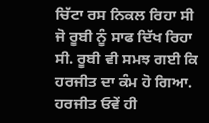ਚਿੱਟਾ ਰਸ ਨਿਕਲ ਰਿਹਾ ਸੀ ਜੋ ਰੂਬੀ ਨੂੰ ਸਾਫ ਦਿੱਖ ਰਿਹਾ ਸੀ. ਰੂਬੀ ਵੀ ਸਮਝ ਗਈ ਕਿ ਹਰਜੀਤ ਦਾ ਕੰਮ ਹੋ ਗਿਆ. ਹਰਜੀਤ ਓਵੇਂ ਹੀ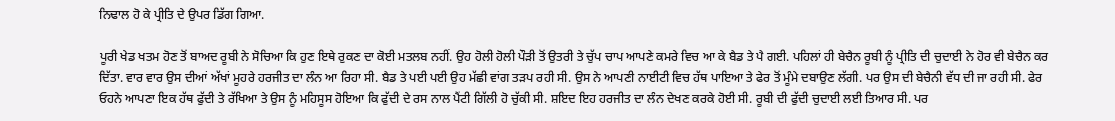ਨਿਢਾਲ ਹੋ ਕੇ ਪ੍ਰੀਤਿ ਦੇ ਉਪਰ ਡਿੱਗ ਗਿਆ.

ਪੂਰੀ ਖੇਡ ਖਤਮ ਹੋਣ ਤੋਂ ਬਾਅਦ ਰੂਬੀ ਨੇ ਸੋਚਿਆ ਕਿ ਹੁਣ ਇਥੇ ਰੁਕਣ ਦਾ ਕੋਈ ਮਤਲਬ ਨਹੀਂ. ਉਹ ਹੋਲੀ ਹੋਲੀ ਪੌੜੀ ਤੋਂ ਉਤਰੀ ਤੇ ਚੁੱਪ ਚਾਪ ਆਪਣੇ ਕਮਰੇ ਵਿਚ ਆ ਕੇ ਬੈਡ ਤੇ ਪੈ ਗਈ. ਪਹਿਲਾਂ ਹੀ ਬੇਚੈਨ ਰੂਬੀ ਨੂੰ ਪ੍ਰੀਤਿ ਦੀ ਚੁਦਾਈ ਨੇ ਹੋਰ ਵੀ ਬੇਚੈਨ ਕਰ ਦਿੱਤਾ. ਵਾਰ ਵਾਰ ਉਸ ਦੀਆਂ ਅੱਖਾਂ ਮੂਹਰੇ ਹਰਜੀਤ ਦਾ ਲੰਨ ਆ ਰਿਹਾ ਸੀ. ਬੈਡ ਤੇ ਪਈ ਪਈ ਉਹ ਮੱਛੀ ਵਾਂਗ ਤੜਪ ਰਹੀ ਸੀ. ਉਸ ਨੇ ਆਪਣੀ ਨਾਈਟੀ ਵਿਚ ਹੱਥ ਪਾਇਆ ਤੇ ਫੇਰ ਤੋਂ ਮੂੰਮੇ ਦਬਾਉਣ ਲੱਗੀ. ਪਰ ਉਸ ਦੀ ਬੇਚੈਨੀ ਵੱਧ ਦੀ ਜਾ ਰਹੀ ਸੀ. ਫੇਰ ਓਹਨੇ ਆਪਣਾ ਇਕ ਹੱਥ ਫੁੱਦੀ ਤੇ ਰੱਖਿਆ ਤੇ ਉਸ ਨੂੰ ਮਹਿਸੂਸ ਹੋਇਆ ਕਿ ਫੁੱਦੀ ਦੇ ਰਸ ਨਾਲ ਪੈਂਟੀ ਗਿੱਲੀ ਹੋ ਚੁੱਕੀ ਸੀ. ਸ਼ਇਦ ਇਹ ਹਰਜੀਤ ਦਾ ਲੰਨ ਦੇਖਣ ਕਰਕੇ ਹੋਈ ਸੀ. ਰੂਬੀ ਦੀ ਫੁੱਦੀ ਚੁਦਾਈ ਲਈ ਤਿਆਰ ਸੀ. ਪਰ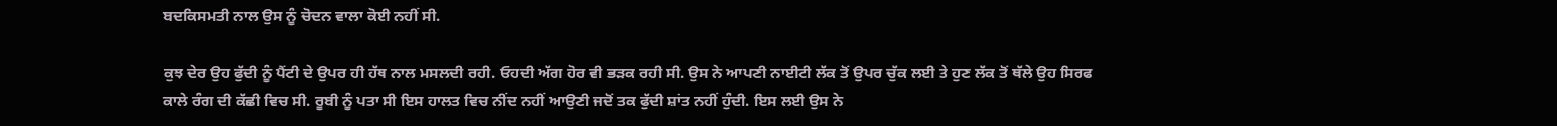ਬਦਕਿਸਮਤੀ ਨਾਲ ਉਸ ਨੂੰ ਚੋਦਨ ਵਾਲਾ ਕੋਈ ਨਹੀਂ ਸੀ.

ਕੁਝ ਦੇਰ ਉਹ ਫੁੱਦੀ ਨੂੰ ਪੈਂਟੀ ਦੇ ਉਪਰ ਹੀ ਹੱਥ ਨਾਲ ਮਸਲਦੀ ਰਹੀ. ਓਹਦੀ ਅੱਗ ਹੋਰ ਵੀ ਭੜਕ ਰਹੀ ਸੀ. ਉਸ ਨੇ ਆਪਣੀ ਨਾਈਟੀ ਲੱਕ ਤੋਂ ਉਪਰ ਚੁੱਕ ਲਈ ਤੇ ਹੁਣ ਲੱਕ ਤੋਂ ਥੱਲੇ ਉਹ ਸਿਰਫ ਕਾਲੇ ਰੰਗ ਦੀ ਕੱਛੀ ਵਿਚ ਸੀ. ਰੂਬੀ ਨੂੰ ਪਤਾ ਸੀ ਇਸ ਹਾਲਤ ਵਿਚ ਨੀਂਦ ਨਹੀਂ ਆਉਣੀ ਜਦੋਂ ਤਕ ਫੁੱਦੀ ਸ਼ਾਂਤ ਨਹੀਂ ਹੁੰਦੀ. ਇਸ ਲਈ ਉਸ ਨੇ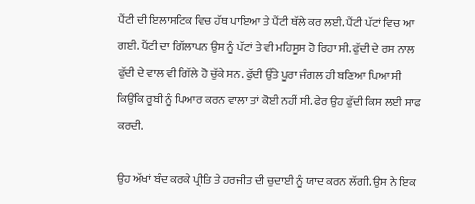ਪੈਂਟੀ ਦੀ ਇਲਾਸਟਿਕ ਵਿਚ ਹੱਥ ਪਾਇਆ ਤੇ ਪੈਂਟੀ ਥੱਲੇ ਕਰ ਲਈ. ਪੈਂਟੀ ਪੱਟਾਂ ਵਿਚ ਆ ਗਈ. ਪੈਂਟੀ ਦਾ ਗਿੱਲਾਪਨ ਉਸ ਨੂੰ ਪੱਟਾਂ ਤੇ ਵੀ ਮਹਿਸੂਸ ਹੋ ਰਿਹਾ ਸੀ. ਫੁੱਦੀ ਦੇ ਰਸ ਨਾਲ ਫੁੱਦੀ ਦੇ ਵਾਲ ਵੀ ਗਿੱਲੇ ਹੋ ਚੁੱਕੇ ਸਨ. ਫੁੱਦੀ ਉੱਤੇ ਪੂਰਾ ਜੰਗਲ ਹੀ ਬਣਿਆ ਪਿਆ ਸੀ ਕਿਉਂਕਿ ਰੂਬੀ ਨੂੰ ਪਿਆਰ ਕਰਨ ਵਾਲਾ ਤਾਂ ਕੋਈ ਨਹੀਂ ਸੀ. ਫੇਰ ਉਹ ਫੁੱਦੀ ਕਿਸ ਲਈ ਸਾਫ ਕਰਦੀ.

ਉਹ ਅੱਖਾਂ ਬੰਦ ਕਰਕੇ ਪ੍ਰੀਤਿ ਤੇ ਹਰਜੀਤ ਦੀ ਚੁਦਾਈ ਨੂੰ ਯਾਦ ਕਰਨ ਲੱਗੀ. ਉਸ ਨੇ ਇਕ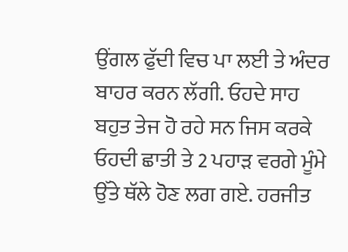ਉਂਗਲ ਫੁੱਦੀ ਵਿਚ ਪਾ ਲਈ ਤੇ ਅੰਦਰ ਬਾਹਰ ਕਰਨ ਲੱਗੀ. ਓਹਦੇ ਸਾਹ ਬਹੁਤ ਤੇਜ ਹੋ ਰਹੇ ਸਨ ਜਿਸ ਕਰਕੇ ਓਹਦੀ ਛਾਤੀ ਤੇ 2 ਪਹਾੜ ਵਰਗੇ ਮੂੰਮੇ ਉੱਤੇ ਥੱਲੇ ਹੋਣ ਲਗ ਗਏ. ਹਰਜੀਤ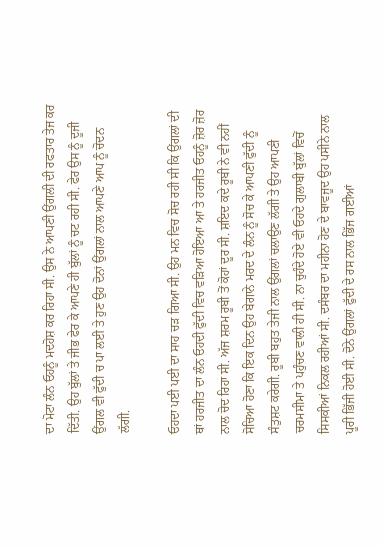ਦਾ ਮੋਟਾ ਲੰਨ ਓਹਨੂੰ ਮਦਹੋਸ਼ ਕਰ ਰਿਹਾ ਸੀ. ਉਸ ਨੇ ਆਪਣੀ ਉਂਗਲੀ ਦੀ ਰਫਤਾਰ ਤੇਜ ਕਰ ਦਿੱਤੀ. ਉਹ ਬੁੱਲਾਂ ਤੇ ਜੀਭ ਫੇਰ ਕੇ ਆਪਣੇ ਹੀ ਬੁੱਲਾਂ ਨੂੰ ਚਟ ਰਹੀ ਸੀ. ਫੇਰ ਉਸ ਨੂੰ ਦੂਜੀ ਉਂਗਲ ਵੀ ਫੁੱਦੀ ਚ ਪਾ ਲਈ ਤੇ ਹੁਣ ਉਹ ਦੋਨਾਂ ਉਂਗਲਾਂ ਨਾਲ ਆਪਣੇ ਆਪ ਨੂੰ ਚੋਦਨ ਲੱਗੀ.

ਓਹਦਾ ਪਈ ਪਈ ਦਾ ਸਾਹ ਚੜ ਗਿਆ ਸੀ. ਉਹ ਮਨ ਵਿਚ ਸੋਚ ਰਹੀ ਸੀ ਕਿ ਉਂਗਲਾਂ ਦੀ ਥਾਂ ਹਰਜੀਤ ਦਾ ਲੰਨ ਓਹਦੀ ਫੁੱਦੀ ਵਿਚ ਵੜਿਆ ਹੋਇਆ ਆ ਤੇ ਹਰਜੀਤ ਓਹਨੂੰ ਜ਼ੋਰ ਜ਼ੋਰ ਨਾਲ ਚੋਦ ਰਿਹਾ ਸੀ. ਅੱਜ ਸ਼ਰਮ ਰੂਬੀ ਤੋਂ ਕੋਹਾਂ ਦੂਰ ਸੀ. ਸ਼ਇਦ ਕਦੇ ਰੂਬੀ ਨੇ ਵੀ ਨਹੀਂ ਸੋਚਿਆ ਹੋਣਾ ਕਿ ਇਕ ਦਿਨ ਉਹ ਬੇਗਾਨੇ ਮਰਦ ਦੇ ਲੰਨ ਨੂੰ ਸੋਚ ਕੇ ਆਪਣੀ ਫੁੱਦੀ ਨੂੰ ਸੰਤੁਸ਼ਟ ਕਰੇਗੀ. ਰੂਬੀ ਬਹੁਤ ਤੇਜੀ ਨਾਲ ਉਂਗਲਾਂ ਚਲਾਉਣ ਲੱਗੀ ਤੇ ਉਹ ਆਪਣੀ ਚਰਮਸੀਮਾ ਤੇ ਪਹੁੰਚਣ ਵਾਲੀ ਹੀ ਸੀ. ਨਾ ਚੁਹੰਦੇ ਹੋਏ ਵੀ ਓਹਦੇ ਗੁਲਾਬੀ ਬੁੱਲਾਂ ਵਿਚੋਂ ਸਿਸਕੀਆਂ ਨਿਕਲ ਰਹੀਆਂ ਸੀ. ਦਸੰਬਰ ਦਾ ਮਹੀਨਾ ਹੋਣ ਦੇ ਬਾਵਜੂਦ ਉਹ ਪਸੀਨੇ ਨਾਲ ਪੂਰੀ ਭਿੱਜੀ ਹੋਈ ਸੀ. ਦੋਨੇ ਉਂਗਲਾਂ ਫੁੱਦੀ ਦੇ ਰਸ ਨਾਲ ਭਿੱਜ ਗਈਆਂ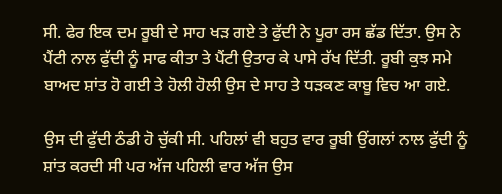ਸੀ. ਫੇਰ ਇਕ ਦਮ ਰੂਬੀ ਦੇ ਸਾਹ ਖੜ ਗਏ ਤੇ ਫੁੱਦੀ ਨੇ ਪੂਰਾ ਰਸ ਛੱਡ ਦਿੱਤਾ. ਉਸ ਨੇ ਪੈਂਟੀ ਨਾਲ ਫੁੱਦੀ ਨੂੰ ਸਾਫ ਕੀਤਾ ਤੇ ਪੈਂਟੀ ਉਤਾਰ ਕੇ ਪਾਸੇ ਰੱਖ ਦਿੱਤੀ. ਰੂਬੀ ਕੁਝ ਸਮੇ ਬਾਅਦ ਸ਼ਾਂਤ ਹੋ ਗਈ ਤੇ ਹੋਲੀ ਹੋਲੀ ਉਸ ਦੇ ਸਾਹ ਤੇ ਧੜਕਣ ਕਾਬੂ ਵਿਚ ਆ ਗਏ.

ਉਸ ਦੀ ਫੁੱਦੀ ਠੰਡੀ ਹੋ ਚੁੱਕੀ ਸੀ. ਪਹਿਲਾਂ ਵੀ ਬਹੁਤ ਵਾਰ ਰੂਬੀ ਉਂਗਲਾਂ ਨਾਲ ਫੁੱਦੀ ਨੂੰ ਸ਼ਾਂਤ ਕਰਦੀ ਸੀ ਪਰ ਅੱਜ ਪਹਿਲੀ ਵਾਰ ਅੱਜ ਉਸ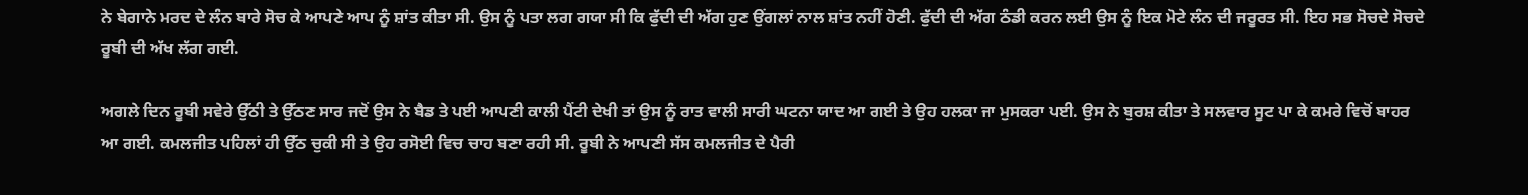ਨੇ ਬੇਗਾਨੇ ਮਰਦ ਦੇ ਲੰਨ ਬਾਰੇ ਸੋਚ ਕੇ ਆਪਣੇ ਆਪ ਨੂੰ ਸ਼ਾਂਤ ਕੀਤਾ ਸੀ. ਉਸ ਨੂੰ ਪਤਾ ਲਗ ਗਯਾ ਸੀ ਕਿ ਫੁੱਦੀ ਦੀ ਅੱਗ ਹੁਣ ਉਂਗਲਾਂ ਨਾਲ ਸ਼ਾਂਤ ਨਹੀਂ ਹੋਣੀ. ਫੁੱਦੀ ਦੀ ਅੱਗ ਠੰਡੀ ਕਰਨ ਲਈ ਉਸ ਨੂੰ ਇਕ ਮੋਟੇ ਲੰਨ ਦੀ ਜਰੂਰਤ ਸੀ. ਇਹ ਸਭ ਸੋਚਦੇ ਸੋਚਦੇ ਰੂਬੀ ਦੀ ਅੱਖ ਲੱਗ ਗਈ.

ਅਗਲੇ ਦਿਨ ਰੂਬੀ ਸਵੇਰੇ ਉੱਠੀ ਤੇ ਉੱਠਣ ਸਾਰ ਜਦੋਂ ਉਸ ਨੇ ਬੈਡ ਤੇ ਪਈ ਆਪਣੀ ਕਾਲੀ ਪੈਂਟੀ ਦੇਖੀ ਤਾਂ ਉਸ ਨੂੰ ਰਾਤ ਵਾਲੀ ਸਾਰੀ ਘਟਨਾ ਯਾਦ ਆ ਗਈ ਤੇ ਉਹ ਹਲਕਾ ਜਾ ਮੁਸਕਰਾ ਪਈ. ਉਸ ਨੇ ਬੁਰਸ਼ ਕੀਤਾ ਤੇ ਸਲਵਾਰ ਸੂਟ ਪਾ ਕੇ ਕਮਰੇ ਵਿਚੋਂ ਬਾਹਰ ਆ ਗਈ. ਕਮਲਜੀਤ ਪਹਿਲਾਂ ਹੀ ਉੱਠ ਚੁਕੀ ਸੀ ਤੇ ਉਹ ਰਸੋਈ ਵਿਚ ਚਾਹ ਬਣਾ ਰਹੀ ਸੀ. ਰੂਬੀ ਨੇ ਆਪਣੀ ਸੱਸ ਕਮਲਜੀਤ ਦੇ ਪੈਰੀ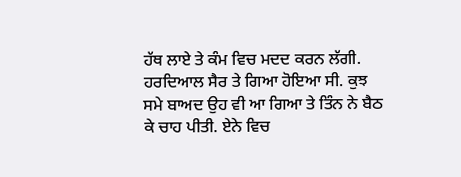ਹੱਥ ਲਾਏ ਤੇ ਕੰਮ ਵਿਚ ਮਦਦ ਕਰਨ ਲੱਗੀ. ਹਰਦਿਆਲ ਸੈਰ ਤੇ ਗਿਆ ਹੋਇਆ ਸੀ. ਕੁਝ ਸਮੇ ਬਾਅਦ ਉਹ ਵੀ ਆ ਗਿਆ ਤੇ ਤਿੰਨ ਨੇ ਬੈਠ ਕੇ ਚਾਹ ਪੀਤੀ. ਏਨੇ ਵਿਚ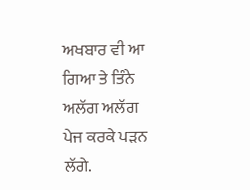ਅਖਬਾਰ ਵੀ ਆ ਗਿਆ ਤੇ ਤਿੰਨੇ ਅਲੱਗ ਅਲੱਗ ਪੇਜ ਕਰਕੇ ਪੜਨ ਲੱਗੇ.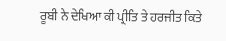ਰੂਬੀ ਨੇ ਦੇਖਿਆ ਕੀ ਪ੍ਰੀਤਿ ਤੇ ਹਰਜੀਤ ਕਿਤੇ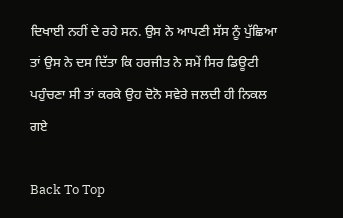ਦਿਖਾਈ ਨਹੀਂ ਦੇ ਰਹੇ ਸਨ. ਉਸ ਨੇ ਆਪਣੀ ਸੱਸ ਨੂੰ ਪੁੱਛਿਆ ਤਾਂ ਉਸ ਨੇ ਦਸ ਦਿੱਤਾ ਕਿ ਹਰਜੀਤ ਨੇ ਸਮੇਂ ਸਿਰ ਡਿਊਟੀ ਪਹੁੰਚਣਾ ਸੀ ਤਾਂ ਕਰਕੇ ਉਹ ਦੋਨੋ ਸਵੇਰੇ ਜਲਦੀ ਹੀ ਨਿਕਲ ਗਏ

Back To Top